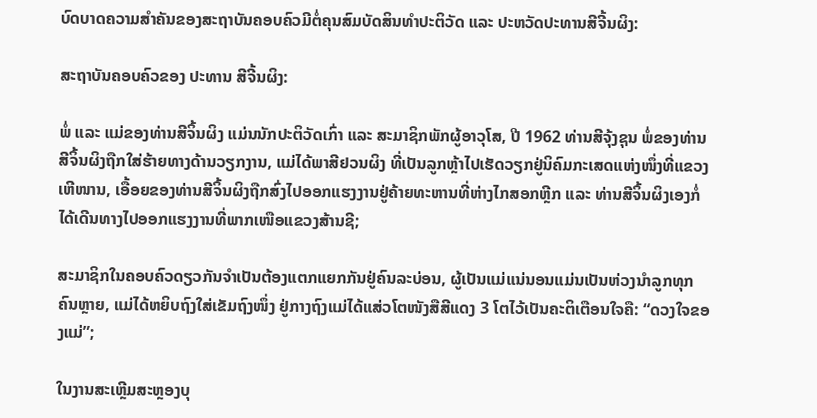ບົດບາດຄວາມສຳຄັນຂອງສະຖາບັນຄອບຄົວມີຕໍ່ຄຸນສົມບັດສິນທຳປະຕິວັດ ແລະ ປະຫວັດປະທານສີຈີ້ນຜິງ:

ສະຖາບັນຄອບຄົວຂອງ ປະທານ ສີຈີ້ນຜິງ:

ພໍ່ ແລະ ແມ່ຂອງທ່ານສີຈິ້ນຜິງ ແມ່ນນັກປະຕິວັດເກົ່າ ແລະ ສະມາຊິກພັກຜູ້ອາວຸໂສ, ປີ 1962 ທ່ານສີຈຸ້ງຊຸນ ພໍ່ຂອງທ່ານສີຈິ້ນຜິງຖືກໃສ່ຮ້າຍທາງດ້ານວຽກງານ, ແມ່ໄດ້ພາສີຢວນຜິງ ທີ່ເປັນລູກຫຼ້າໄປເຮັດວຽກຢູ່ນິຄົມກະເສດແຫ່ງໜຶ່ງທີ່ແຂວງເຫີໜານ, ເອື້ອຍຂອງທ່ານສີຈິ້ນຜິງຖືກສົ່ງໄປອອກແຮງງານຢູ່ຄ້າຍທະຫານທີ່ຫ່າງໄກສອກຫຼີກ ແລະ ທ່ານສີຈິ້ນຜິງເອງກໍ່ໄດ້ເດີນທາງໄປອອກແຮງງານທີ່ພາກເໜືອແຂວງສ້ານຊີ;

ສະມາຊິກໃນຄອບຄົວດຽວກັນຈຳເປັນຕ້ອງແຕກແຍກກັນຢູ່ຄົນລະບ່ອນ, ຜູ້ເປັນແມ່ແນ່ນອນແມ່ນເປັນຫ່ວງນຳລູກທຸກຄົນຫຼາຍ, ແມ່ໄດ້ຫຍິບຖົງໃສ່ເຂັມຖົງໜຶ່ງ ຢູ່ກາງຖົງແມ່ໄດ້ແສ່ວໂຕໜັງສືສີແດງ 3 ໂຕໄວ້ເປັນຄະຕິເຕືອນໃຈຄື: “ດວງໃຈຂອງແມ່”;

ໃນງານສະເຫຼີມສະຫຼອງບຸ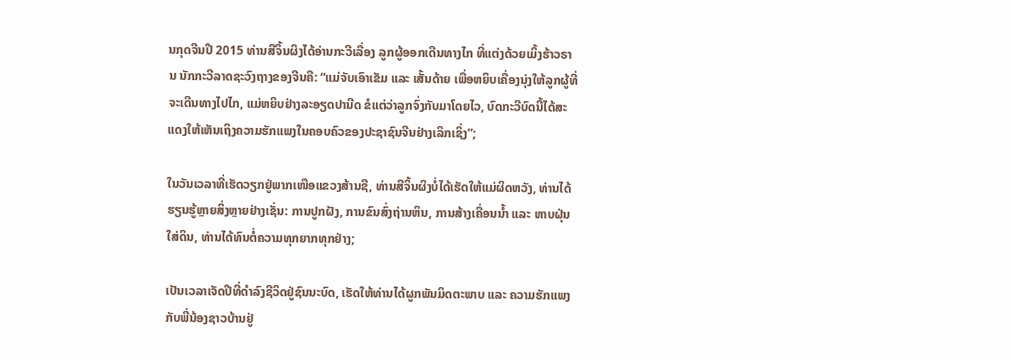ນກຸດຈີນປີ 2015 ທ່ານສີຈິ້ນຜິງໄດ້ອ່ານກະວີເລື່ອງ ລູກຜູ້ອອກເດີນທາງໄກ ທີ່ແຕ່ງດ້ວຍເມິ້ງຮ້າວຣານ ນັກກະວີລາດຊະວົງຖາງຂອງຈີນຄື: “ແມ່ຈັບເອົາເຂັມ ແລະ ເສັ້ນດ້າຍ ເພື່ອຫຍິບເຄື່ອງນຸ່ງໃຫ້ລູກຜູ້ທີ່ຈະເດີນທາງໄປໄກ, ແມ່ຫຍິບຢ່າງລະອຽດປານີດ ຂໍແຕ່ວ່າລູກຈົ່ງກັບມາໂດຍໄວ, ບົດກະວີບົດນີ້ໄດ້ສະແດງໃຫ້ເຫັນເຖິງຄວາມຮັກແພງໃນຄອບຄົວຂອງປະຊາຊົນຈີນຢ່າງເລິກເຊິ່ງ”;

ໃນວັນເວລາທີ່ເຮັດວຽກຢູ່ພາກເໜືອແຂວງສ້ານຊີ, ທ່ານສີຈິ້ນຜິງບໍ່ໄດ້ເຮັດໃຫ້ແມ່ຜິດຫວັງ, ທ່ານໄດ້ຮຽນຮູ້ຫຼາຍສິ່ງຫຼາຍຢ່າງເຊັ່ນ: ການປູກຝັງ, ການຂົນສົ່ງຖ່ານຫິນ, ການສ້າງເຄື່ອນນໍ້າ ແລະ ຫາບຝຸ່ນໃສ່ດິນ, ທ່ານໄດ້ທົນຕໍ່ຄວາມທຸກຍາກທຸກຢ່າງ;

ເປັນເວລາເຈັດປີທີ່ດຳລົງຊີວິດຢູ່ຊົນນະບົດ, ເຮັດໃຫ້ທ່ານໄດ້ຜູກພັນມິດຕະພາບ ແລະ ຄວາມຮັກແພງກັບພີ່ນ້ອງຊາວບ້ານຢູ່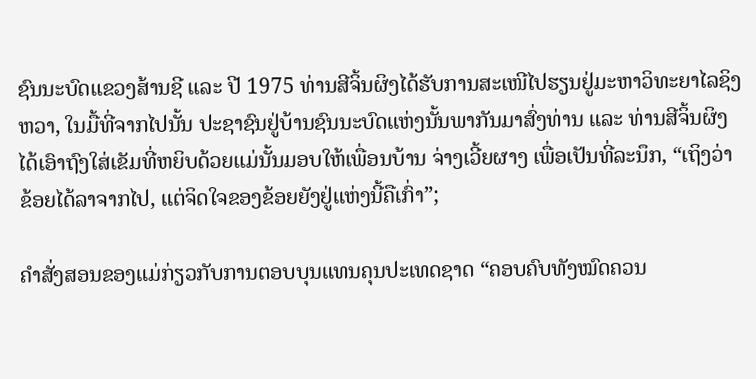ຊົນນະບົດແຂວງສ້ານຊີ ແລະ ປີ 1975 ທ່ານສີຈິ້ນຜິງໄດ້ຮັບການສະເໜີໄປຮຽນຢູ່ມະຫາວິທະຍາໄລຊິງຫວາ, ໃນມື້ທີ່ຈາກໄປນັ້ນ ປະຊາຊົນຢູ່ບ້ານຊົນນະບົດແຫ່ງນັ້ນພາກັນມາສົ່ງທ່ານ ແລະ ທ່ານສີຈິ້ນຜິງໄດ້ເອົາຖົງໃສ່ເຂັມທີ່ຫຍິບດ້ວຍແມ່ນັ້ນມອບໃຫ້ເພື່ອນບ້ານ ຈ່າງເວີ້ຍຜາງ ເພື່ອເປັນທີ່ລະນຶກ, “ເຖິງວ່າ ຂ້ອຍໄດ້ລາຈາກໄປ, ແຕ່ຈິດໃຈຂອງຂ້ອຍຍັງຢູ່ແຫ່ງນີ້ຄືເກົ່າ”;

ຄຳສັ່ງສອນຂອງແມ່ກ່ຽວກັບການຕອບບຸນແທນຄຸນປະເທດຊາດ “ຄອບຄົບທັງໝົດຄວນ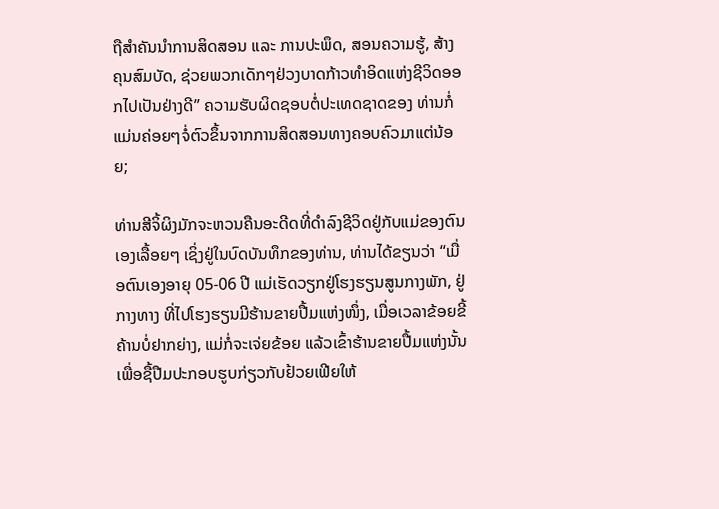ຖືສຳຄັນນຳການສິດສອນ ແລະ ການປະພຶດ, ສອນຄວາມຮູ້, ສ້າງຄຸນສົມບັດ, ຊ່ວຍພວກເດັກໆຢ່ວງບາດກ້າວທຳອິດແຫ່ງຊີວິດອອກໄປເປັນຢ່າງດີ” ຄວາມຮັບຜິດຊອບຕໍ່ປະເທດຊາດຂອງ ທ່ານກໍ່ແມ່ນຄ່ອຍໆຈໍ່ຕົວຂຶ້ນຈາກການສິດສອນທາງຄອບຄົວມາແຕ່ນ້ອຍ;

ທ່ານສີຈິ້ຜິງມັກຈະຫວນຄືນອະດີດທີ່ດຳລົງຊີວິດຢູ່ກັບແມ່ຂອງຕົນເອງເລື້ອຍໆ ເຊິ່ງຢູ່ໃນບົດບັນທຶກຂອງທ່ານ, ທ່ານໄດ້ຂຽນວ່າ “ເມື່ອຕົນເອງອາຍຸ 05-06 ປີ ແມ່ເຮັດວຽກຢູ່ໂຮງຮຽນສູນກາງພັກ, ຢູ່ກາງທາງ ທີ່ໄປໂຮງຮຽນມີຮ້ານຂາຍປື້ມແຫ່ງໜຶ່ງ, ເມື່ອເວລາຂ້ອຍຂີ້ຄ້ານບໍ່ຢາກຍ່າງ, ແມ່ກໍ່ຈະເຈ່ຍຂ້ອຍ ແລ້ວເຂົ້າຮ້ານຂາຍປື້ມແຫ່ງນັ້ນເພື່ອຊື້ປືມປະກອບຮູບກ່ຽວກັບຢ້ວຍເຟີຍໃຫ້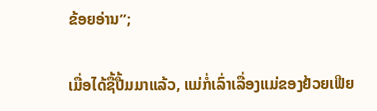ຂ້ອຍອ່ານ”;

ເມື່ອໄດ້ຊື້ປື້ມມາແລ້ວ, ແມ່ກໍ່ເລົ່າເລື່ອງແມ່ຂອງຢ້ວຍເຟີຍ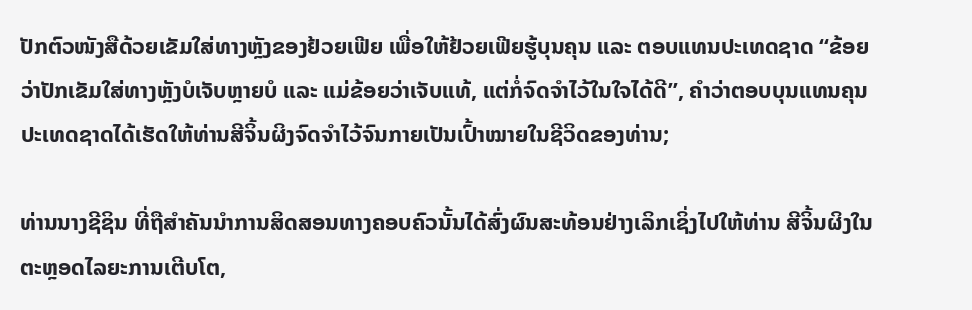ປັກຕົວໜັງສືດ້ວຍເຂັມໃສ່ທາງຫຼັງຂອງຢ້ວຍເຟີຍ ເພື່ອໃຫ້ຢ້ວຍເຟີຍຮູ້ບຸນຄຸນ ແລະ ຕອບແທນປະເທດຊາດ “ຂ້ອຍວ່າປັກເຂັມໃສ່ທາງຫຼັງບໍເຈັບຫຼາຍບໍ ແລະ ແມ່ຂ້ອຍວ່າເຈັບແທ້, ແຕ່ກໍ່ຈົດຈຳໄວ້ໃນໃຈໄດ້ດີ”, ຄຳວ່າຕອບບຸນແທນຄຸນປະເທດຊາດໄດ້ເຮັດໃຫ້ທ່ານສີຈິ້ນຜິງຈົດຈຳໄວ້ຈົນກາຍເປັນເປົ້າໝາຍໃນຊີວິດຂອງທ່ານ;

ທ່ານນາງຊີຊິນ ທີ່ຖືສຳຄັນນຳການສິດສອນທາງຄອບຄົວນັ້ນໄດ້ສົ່ງຜົນສະທ້ອນຢ່າງເລິກເຊິ່ງໄປໃຫ້ທ່ານ ສີຈິ້ນຜິງໃນຕະຫຼອດໄລຍະການເຕີບໂຕ,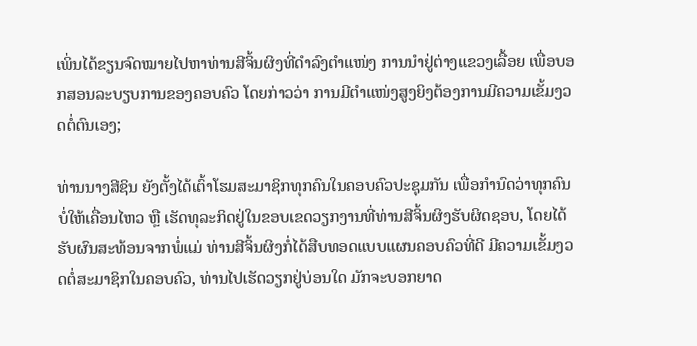ເພິ່ນໄດ້ຂຽນຈົດໝາຍໄປຫາທ່ານສີຈິ້ນຜິງທີ່ດຳລົງຕຳແໜ່ງ ການນຳຢູ່ຕ່າງແຂວງເລື້ອຍ ເພື່ອບອກສອນລະບຽບການຂອງຄອບຄົວ ໂດຍກ່າວວ່າ ການມີຕຳແໜ່ງສູງຍິງຕ້ອງການມີຄວາມເຂັ້ມງວດຕໍ່ຕົນເອງ;

ທ່ານນາງສີຊິນ ຍັງຕັ້ງໄດ້ເຕົ້າໂຮມສະມາຊິກທຸກຄົນໃນຄອບຄົວປະຊຸມກັນ ເພື່ອກຳນົດວ່າທຸກຄົນບໍ່ໃຫ້ເຄື່ອນໄຫວ ຫຼື ເຮັດທຸລະກິດຢູ່ໃນຂອບເຂດວຽກງານທີ່ທ່ານສີຈິ້ນຜິງຮັບຜິດຊອບ, ໂດຍໄດ້ຮັບຜົນສະທ້ອນຈາກພໍ່ແມ່ ທ່ານສີຈິ້ນຜິງກໍ່ໄດ້ສືບທອດແບບແຜນຄອບຄົວທີ່ດີ ມີຄວາມເຂັ້ມງວດຕໍ່ສະມາຊິກໃນຄອບຄົວ, ທ່ານໄປເຮັດວຽກຢູ່ບ່ອນໃດ ມັກຈະບອກຍາດ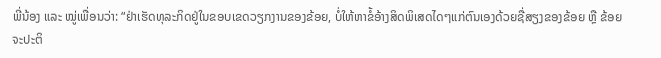ພີ່ນ້ອງ ແລະ ໝູ່ເພື່ອນວ່າ: “ຢ່າເຮັດທຸລະກິດຢູ່ໃນຂອບເຂດວຽກງານຂອງຂ້ອຍ, ບໍ່ໃຫ້ຫາຂໍ້ອ້າງສິດພິເສດໄດໆແກ່ຕົນເອງດ້ວຍຊື່ສຽງຂອງຂ້ອຍ ຫຼື ຂ້ອຍຈະປະຕິ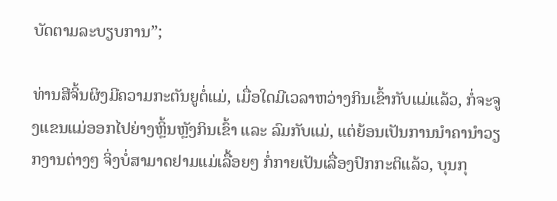ບັດຕາມລະບຽບການ”;

ທ່ານສີຈິ້ນຜິງມີຄວາມກະຕັນຍູຕໍ່ແມ່, ເມື່ອໃດມີເວລາຫວ່າງກິນເຂົ້າກັບແມ່ແລ້ວ, ກໍ່ຈະຈູງແຂນແມ່ອອກໄປຍ່າງຫຼິ້ນຫຼັງກິນເຂົ້າ ແລະ ລົມກັບແມ່, ແຕ່ຍ້ອນເປັນການນຳຄານຳວຽກງານຕ່າງໆ ຈິ່ງບໍ່ສາມາດຢາມແມ່ເລື້ອຍໆ ກໍ່ກາຍເປັນເລື່ອງປົກກະຕິແລ້ວ, ບຸນກຸ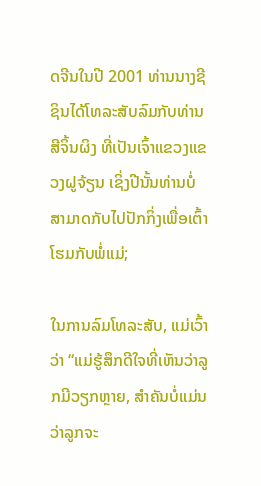ດຈີນໃນປີ 2001 ທ່ານນາງຊີຊິນໄດ້ໂທລະສັບລົມກັບທ່ານສີຈິ້ນຜິງ ທີ່ເປັນເຈົ້າແຂວງແຂວງຝູຈ້ຽນ ເຊິ່ງປີນັ້ນທ່ານບໍ່ສາມາດກັບໄປປັກກິ່ງເພື່ອເຕົ້າໂຮມກັບພໍ່ແມ່;

ໃນການລົມໂທລະສັບ, ແມ່ເວົ້າວ່າ “ແມ່ຮູ້ສຶກດີໃຈທີ່ເຫັນວ່າລູກມີວຽກຫຼາຍ, ສຳຄັນບໍ່ແມ່ນວ່າລູກຈະ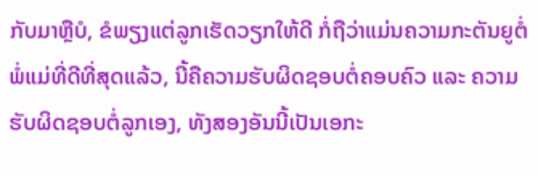ກັບມາຫຼືບໍ, ຂໍພຽງແຕ່ລູກເຮັດວຽກໃຫ້ດີ ກໍ່ຖືວ່າແມ່ນຄວາມກະຕັນຍູຕໍ່ພໍ່ແມ່ທີ່ດີທີ່ສຸດແລ້ວ, ນີ້ຄືຄວາມຮັບຜິດຊອບຕໍ່ຄອບຄົວ ແລະ ຄວາມຮັບຜິດຊອບຕໍ່ລູກເອງ, ທັງສອງອັນນີ້ເປັນເອກະ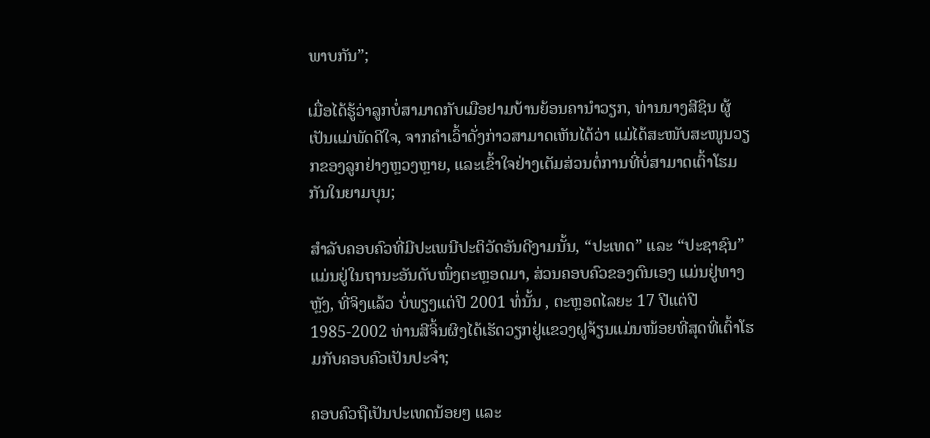ພາບກັນ”;

ເມື່ອໄດ້ຮູ້ວ່າລູກບໍ່ສາມາດກັບເມືອຢາມບ້ານຍ້ອນຄານຳວຽກ, ທ່ານນາງສີຊິນ ຜູ້ເປັນແມ່ພັດດີໃຈ, ຈາກຄຳເວົ້າດັ່ງກ່າວສາມາດເຫັນໄດ້ວ່າ ແມ່ໄດ້ສະໜັບສະໜູນວຽກຂອງລູກຢ່າງຫຼວງຫຼາຍ, ແລະເຂົ້າໃຈຢ່າງເຕັມສ່ວນຕໍ່ການທີ່ບໍ່ສາມາດເຕົ້າໂຮມກັນໃນຍາມບຸນ;

ສຳລັບຄອບຄົວທີ່ມີປະເພນີປະຕິວັດອັນດີງາມນັ້ນ, “ປະເທດ” ແລະ “ປະຊາຊົນ” ແມ່ນຢູ່ໃນຖານະອັນດັບໜຶ່ງຕະຫຼອດມາ, ສ່ວນຄອບຄົວຂອງຕົນເອງ ແມ່ນຢູ່ທາງຫຼັງ, ທີ່ຈິງແລ້ວ ບໍ່ພຽງແຕ່ປີ 2001 ທໍ່ນັ້ນ , ຕະຫຼອດໄລຍະ 17 ປີແຕ່ປີ 1985-2002 ທ່ານສີຈິ້ນຜິງໄດ້ເຮັດວຽກຢູ່ແຂວງຝູຈ້ຽນແມ່ນໜ້ອຍທີ່ສຸດທີ່ເຕົ້າໂຮມກັບຄອບຄົວເປັນປະຈຳ;

ຄອບຄົວຖືເປັນປະເທດນ້ອຍໆ ແລະ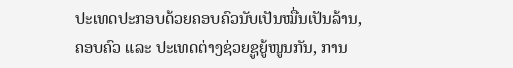ປະເທດປະກອບດ້ວຍຄອບຄົວນັບເປັນໝື່ນເປັນລ້ານ, ຄອບຄົວ ແລະ ປະເທດຕ່າງຊ່ວຍຊູຍູ້ໜູນກັນ, ການ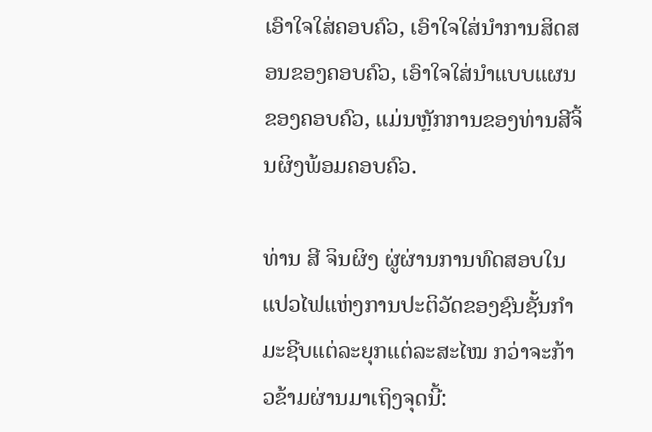ເອົາໃຈໃສ່ຄອບຄົວ, ເອົາໃຈໃສ່ນຳການສິດສອນຂອງຄອບຄົວ, ເອົາໃຈໃສ່ນຳແບບແຜນຂອງຄອບຄົວ, ແມ່ນຫຼັກການຂອງທ່ານສີຈິ້ນຜິງພ້ອມຄອບຄົວ.

ທ່ານ ສີ ຈິນຜິງ ຜູ່ຜ່ານການທົດສອບໃນແປວໄຟແຫ່ງການປະຕິວັດຂອງຊົນຊັ້ນກຳມະຊີບແຕ່ລະຍຸກແຕ່ລະສະໄໝ ກວ່າຈະກ້າວຂ້າມຜ່ານມາເຖິງຈຸດນີ້: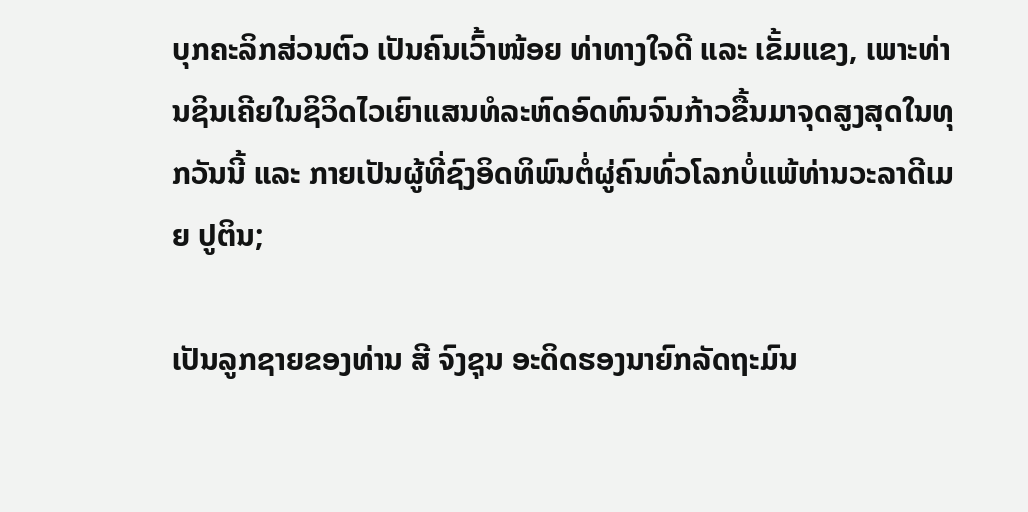ບຸກຄະລິກສ່ວນຕົວ ເປັນຄົນເວົ້າໜ້ອຍ ທ່າທາງໃຈດີ ແລະ ເຂັ້ມແຂງ, ເພາະທ່ານຊິນເຄີຍໃນຊິວິດໄວເຍົາແສນທໍລະຫົດອົດທົນຈົນກ້າວຂື້ນມາຈຸດສູງສຸດໃນທຸກວັນນີ້ ແລະ ກາຍເປັນຜູ້ທີ່ຊົງອິດທິພົນຕໍ່ຜູ່ຄົນທົ່ວໂລກບໍ່ແພ້ທ່ານວະລາດີເມຍ ປູຕິນ;

ເປັນລູກຊາຍຂອງທ່ານ ສີ ຈົງຊຸນ ອະດິດຮອງນາຍົກລັດຖະມົນ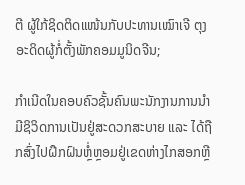ຕີ ຜູ້ໃກ້ຊິດຕິດແໜ້ນກັບປະທານເໝົາເຈີ ຕຸງ ອະດິດຜູ້ກໍ່ຕັ້ງພັກຄອມມູນິດຈີນ;

ກຳເນີດໃນຄອບຄົວຊັ້ນຄົນພະນັກງານການນຳ ມີຊິວິດການເປັນຢູ່ສະດວກສະບາຍ ແລະ ໄດ້ຖືກສົ່ງໄປຝຶກຝົນຫຼໍ່ຫຼອມຢູ່ເຂດຫ່າງໄກສອກຫຼີ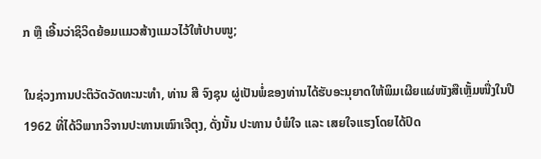ກ ຫຼື ເອີ້ນວ່າຊິວິດຍ້ອມແມວສ້າງແມວໄວ້ໃຫ້ປາບໜູ;

ໃນຊ່ວງການປະຕິວັດວັດທະນະທຳ, ທ່ານ ສີ ຈົງຊຸນ ຜູ່ເປັນພໍ່ຂອງທ່ານໄດ້ຮັບອະນຸຍາດໃຫ້ພິມເຜີຍແຜ່ໜັງສືເຫຼັ້ມໜື່ງໃນປີ 1962 ທີ່ໄດ້ວິພາກວິຈານປະທານເໝົາເຈີຕຸງ, ດັ່ງນັ້ນ ປະທານ ບໍພໍໃຈ ແລະ ເສຍໃຈແຮງໂດຍໄດ້ປົດ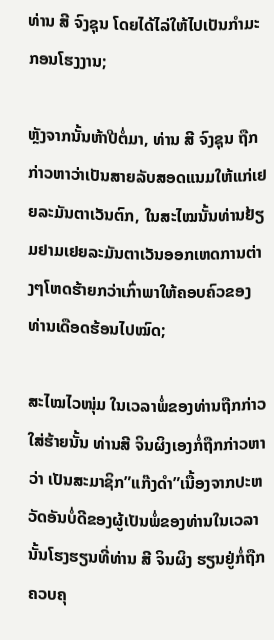ທ່ານ ສີ ຈົງຊຸນ ໂດຍໄດ້ໄລ່ໃຫ້ໄປເປັນກຳມະກອນໂຮງງານ;

ຫຼັງຈາກນັ້ນຫ້າປີຕໍ່ມາ, ທ່ານ ສີ ຈົງຊຸນ ຖືກກ່າວຫາວ່າເປັນສາຍລັບສອດແນມໃຫ້ແກ່ເຢຍລະມັນຕາເວັນຕົກ, ໃນສະໄໝນັ້ນທ່ານຢ້ຽມຢາມເຢຍລະມັນຕາເວັນອອກເຫດການຕ່າງໆໂຫດຮ້າຍກວ່າເກົ່າພາໃຫ້ຄອບຄົວຂອງທ່ານເດືອດຮ້ອນໄປໝົດ;

ສະໄໝໄວໜຸ່ມ ໃນເວລາພໍ່ຂອງທ່ານຖືກກ່າວໃສ່ຮ້າຍນັ້ນ ທ່ານສີ ຈິນຜິງເອງກໍ່ຖືກກ່າວຫາວ່າ ເປັນສະມາຊິກ”ແກ໊ງດຳ”ເນື້ອງຈາກປະຫວັດອັນບໍ່ດີຂອງຜູ້ເປັນພໍ່ຂອງທ່ານໃນເວລານັ້ນໂຮງຮຽນທີ່ທ່ານ ສີ ຈິນຜິງ ຮຽນຢູ່ກໍ່ຖືກຄວບຄຸ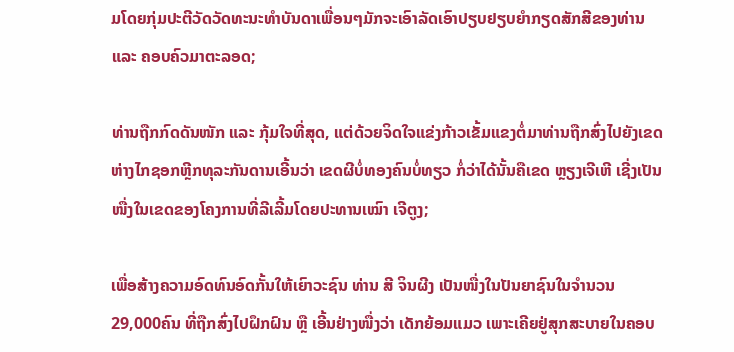ມໂດຍກຸ່ມປະຕີວັດວັດທະນະທຳບັນດາເພື່ອນໆມັກຈະເອົາລັດເອົາປຽບຢຽບຍຳກຽດສັກສີຂອງທ່ານ ແລະ ຄອບຄົວມາຕະລອດ;

ທ່ານຖືກກົດດັນໜັກ ແລະ ກຸ້ມໃຈທີ່ສຸດ, ແຕ່ດ້ວຍຈິດໃຈແຂ່ງກ້າວເຂັ້ມແຂງຕໍ່ມາທ່ານຖືກສົ່ງໄປຍັງເຂດຫ່າງໄກຊອກຫຼີກທຸລະກັນດານເອີ້ນວ່າ ເຂດຜີບໍ່ທອງຄົນບໍ່ທຽວ ກໍ່ວ່າໄດ້ນັ້ນຄືເຂດ ຫຼຽງເຈີເຫີ ເຊີ່ງເປັນໜື່ງໃນເຂດຂອງໂຄງການທີ່ລີເລີ້ມໂດຍປະທານເໝົາ ເຈີຕູງ;

ເພື່ອສ້າງຄວາມອົດທົນອົດກັ້ນໃຫ້ເຍົາວະຊົນ ທ່ານ ສີ ຈິນຜີງ ເປັນໜື່ງໃນປັນຍາຊົນໃນຈຳນວນ 29,000ຄົນ ທີ່ຖືກສົ່ງໄປຝຶກຝົນ ຫຼື ເອີ້ນຢ່າງໜື່ງວ່າ ເດັກຍ້ອມແມວ ເພາະເຄີຍຢູ່ສຸກສະບາຍໃນຄອບ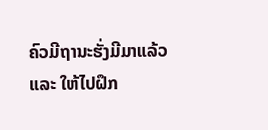ຄົວມີຖານະຮັ່ງມີມາແລ້ວ ແລະ ໃຫ້ໄປຝຶກ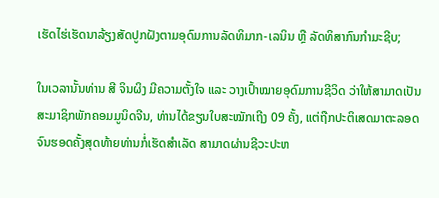ເຮັດໄຮ່ເຮັດນາລ້ຽງສັດປູກຝັງຕາມອຸດົມການລັດທິມາກ-ເລນິນ ຫຼື ລັດທິສາກົນກຳມະຊີບ;

ໃນເວລານັ້ນທ່ານ ສີ ຈິນຜິງ ມີຄວາມຕັ້ງໃຈ ແລະ ວາງເປົ້າໝາຍອຸດົມການຊີວິດ ວ່າໃຫ້ສາມາດເປັນສະມາຊິກພັກຄອມມູນິດຈີນ, ທ່ານໄດ້ຂຽນໃບສະໝັກເຖີງ 09 ຄັ້ງ, ແຕ່ຖືກປະຕິເສດມາຕະລອດຈົນຮອດຄັ້ງສຸດທ້າຍທ່ານກໍ່ເຮັດສຳເລັດ ສາມາດຜ່ານຊີວະປະຫ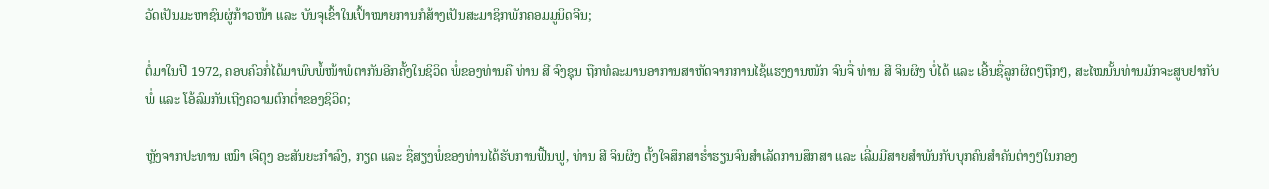ວັດເປັນມະຫາຊົນຜູ່ກ້າວໜ້າ ແລະ ບັນຈຸເຂົ້າໃນເປົ້າໝາຍການກໍສ້າງເປັນສະມາຊິກພັກຄອມມູນິດຈີນ;

ຕໍ່ມາໃນປີ 1972, ຄອບຄົວກໍ່ໄດ້ມາພົບພໍ້ໜ້າພໍຕາກັນອີກຄັ້ງໃນຊິວິດ ພໍ່ຂອງທ່ານຄື ທ່ານ ສີ ຈົງຊຸນ ຖືກທໍລະມານອາການສາຫັດຈາກການໄຊ້ແຮງງານໜັກ ຈົນຈື່ ທ່ານ ສີ ຈິນຜິງ ບໍ່ໄດ້ ແລະ ເອີ້ນຊື່ລູກຜິດໆຖືກໆ, ສະໄໝນັ້ນທ່ານມັກຈະສູບຢາກັບພໍ່ ແລະ ໂອ້ລົມກັນເຖີງຄວາມຕົກຕໍ່າຂອງຊິວິດ;

ຫຼັງຈາກປະທານ ເໝົາ ເຈີຕຸງ ອະສັນຍະກຳລົງ, ກຽດ ແລະ ຊື່ສຽງພໍ່ຂອງທ່ານໄດ້ຮັບການຟື້ນຟູ, ທ່ານ ສີ ຈິນຜິງ ຕັ້ງໃຈສຶກສາຮໍ່າຮຽນຈົນສຳເລັດການສຶກສາ ແລະ ເລີ່ມມີສາຍສຳພັນກັບບຸກຄົນສຳຄັນຕ່າງໆໃນກອງ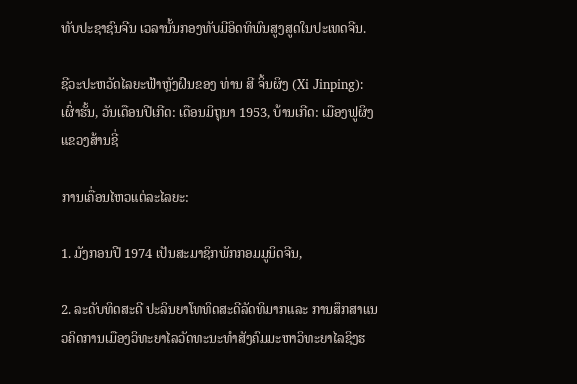ທັບປະຊາຊົນຈີນ ເວລານັ້ນກອງທັບມີອິດທິພົນສູງສູດໃນປະເທດຈີນ.

ຊີວະປະຫວັດໄລຍະຟ້າຫຼັງຝົນຂອງ ທ່ານ ສີ ຈິ້ນຜິງ (Xi Jinping): ເຜົ່າຮັ້ນ, ວັນເດືອນປີເກີດ: ເດືອນມິຖຸນາ 1953, ບ້ານເກີດ: ເມືອງຟູຜິງ ແຂວງສ້ານຊີ່

ການເຄື່ອນໄຫວແຕ່ລະໄລຍະ:

1. ມັງກອນປີ 1974 ເປັນສະມາຊິກພັກກອມມູນິດຈີນ,

2. ລະດັບທິດສະດີ ປະລິນຍາໂທທິດສະດີລັດທິມາກແລະ ການສຶກສາແນວຄິດການເມືອງວິທະຍາໄລວັດທະນະທຳສັງຄົມມະຫາວິທະຍາໄລຊິງຮ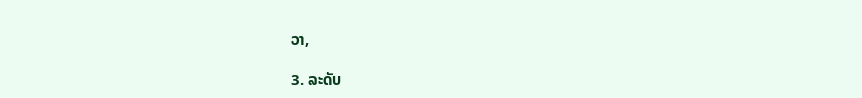ວາ,

3. ລະດັບ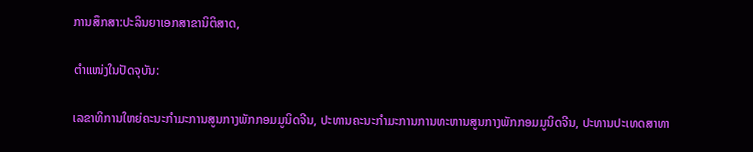ການສຶກສາ:ປະລິນຍາເອກສາຂານິຕິສາດ,

ຕຳແໜ່ງໃນປັດຈຸບັນ:

ເລຂາທິການໃຫຍ່ຄະນະກຳມະການສູນກາງພັກກອມມູນິດຈີນ, ປະທານຄະນະກຳມະການການທະຫານສູນກາງພັກກອມມູນິດຈີນ, ປະທານປະເທດສາທາ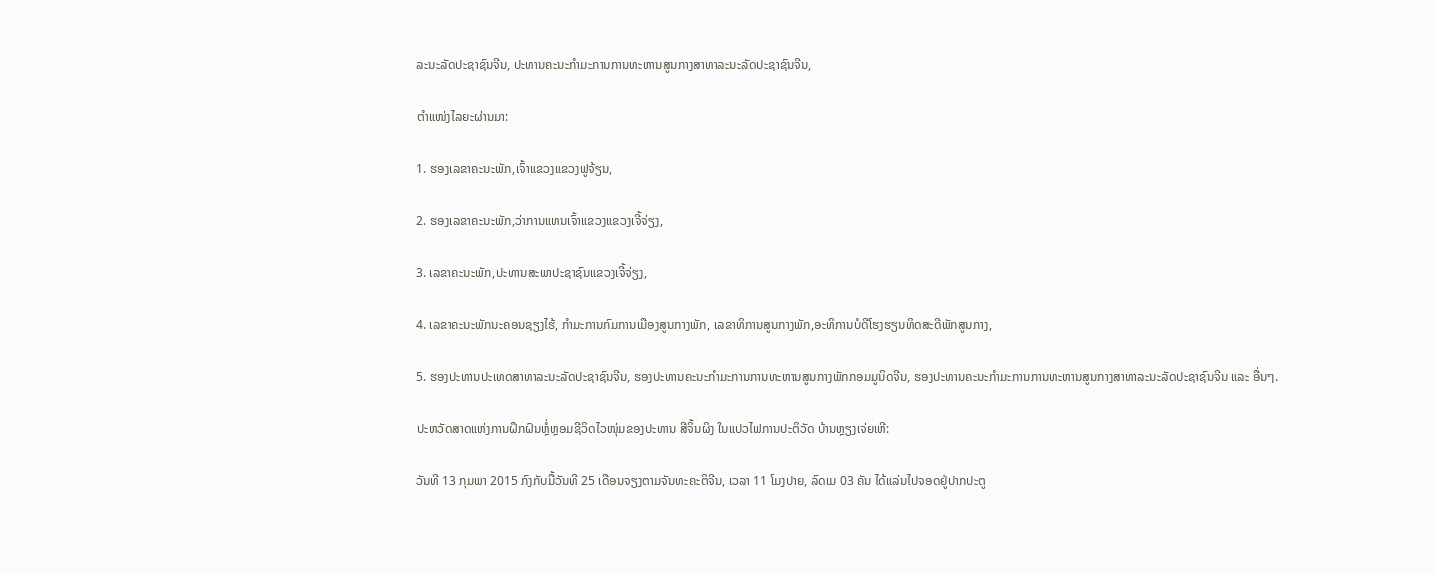ລະນະລັດປະຊາຊົນຈີນ, ປະທານຄະນະກຳມະການການທະຫານສູນກາງສາທາລະນະລັດປະຊາຊົນຈີນ,

ຕຳແໜ່ງໄລຍະຜ່ານມາ:

1. ຮອງເລຂາຄະນະພັກ,ເຈົ້າແຂວງແຂວງຟູຈ້ຽນ,

2. ຮອງເລຂາຄະນະພັກ,ວ່າການແທນເຈົ້າແຂວງແຂວງເຈີ້ຈ່ຽງ,

3. ເລຂາຄະນະພັກ,ປະທານສະພາປະຊາຊົນແຂວງເຈີ້ຈ່ຽງ,

4. ເລຂາຄະນະພັກນະຄອນຊຽງໄຮ້, ກຳມະການກົມການເມືອງສູນກາງພັກ, ເລຂາທິການສູນກາງພັກ,ອະທິການບໍດີໂຮງຮຽນທິດສະດີພັກສູນກາງ,

5. ຮອງປະທານປະເທດສາທາລະນະລັດປະຊາຊົນຈີນ, ຮອງປະທານຄະນະກຳມະການການທະຫານສູນກາງພັກກອມມູນິດຈີນ, ຮອງປະທານຄະນະກຳມະການການທະຫານສູນກາງສາທາລະນະລັດປະຊາຊົນຈີນ ແລະ ອື່ນໆ.

ປະຫວັດສາດແຫ່ງການຝຶກຝົນຫຼໍ່ຫຼອມຊີວິດໄວໜຸ່ມຂອງປະທານ ສີຈິ້ນຜິງ ໃນແປວໄຟການປະຕິວັດ ບ້ານຫຼຽງເຈ່ຍເຫີ:

ວັນທີ 13 ກຸມພາ 2015 ກົງກັບມື້ວັນທີ 25 ເດືອນຈຽງຕາມຈັນທະຄະຕິຈີນ, ເວລາ 11 ໂມງປາຍ, ລົດເມ 03 ຄັນ ໄດ້ແລ່ນໄປຈອດຢູ່ປາກປະຕູ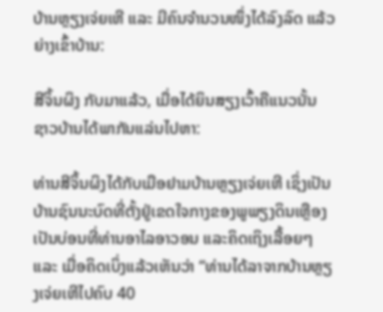ບ້ານຫຼຽງເຈ່ຍເຫີ ແລະ ມີຄົນຈຳນວນໜຶ່ງໄດ້ລົງລົດ ແລ້ວຍ່າງເຂົ້າບ້ານ:

ສີຈິ້ນຜິງ ກັບມາແລ້ວ, ເມື່ອໄດ້ຍິນສຽງເວົ້າຄືແນວນັ້ນ ຊາວບ້ານໄດ້ພາກັນແລ່ນໄປຫາ:

ທ່ານສີຈິ້ນຜິງໄດ້ກັບເມືອຢາມບ້ານຫຼຽງເຈ່ຍເຫີ ເຊິ່ງເປັນບ້ານຊົນນະບົດທີ່ຕັ້ງຢູ່ເຂດໃຈກາງຂອງພູພຽງດິນເຫຼືອງ ເປັນບ່ອນທີ່ທ່ານອາໄລອາວອນ ແລະຄິດເຖິງເລື້ອຍໆ ແລະ ເມື່ອຄິດເບິ່ງແລ້ວເຫັນວ່າ “ທ່ານໄດ້ລາຈາກບ້ານຫຼຽງເຈ່ຍເຫີໄປຄົບ 40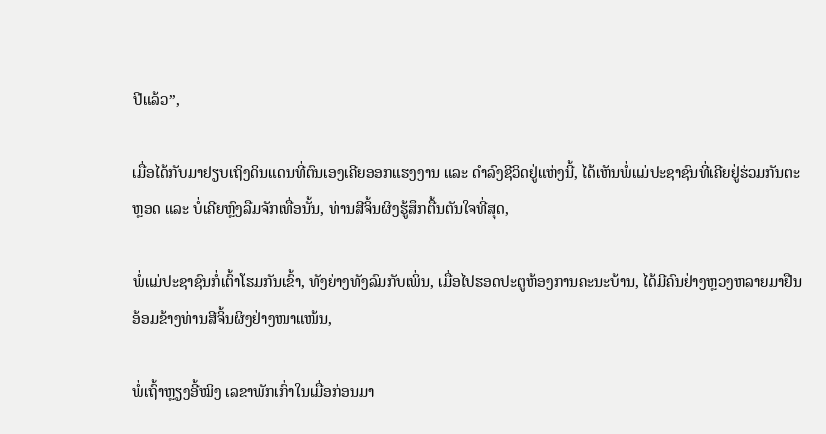ປີແລ້ວ”,

ເມື່ອໄດ້ກັບມາຢຽບເຖິງດິນແດນທີ່ຕົນເອງເຄີຍອອກແຮງງານ ແລະ ດຳລົງຊີວິດຢູ່ແຫ່ງນີ້, ໄດ້ເຫັນພໍ່ແມ່ປະຊາຊົນທີ່ເຄີຍຢູ່ຮ່ວມກັນຕະຫຼອດ ແລະ ບໍ່ເຄີຍຫຼົງລືມຈັກເທື່ອນັ້ນ, ທ່ານສີຈິ້ນຜິງຮູ້ສຶກຕື້ນຕັນໃຈທີ່ສຸດ,

ພໍ່ແມ່ປະຊາຊົນກໍ່ເຕົ້າໂຮມກັນເຂົ້າ, ທັງຍ່າງທັງລົມກັບເພິ່ນ, ເມື່ອໄປຮອດປະຕູຫ້ອງການຄະນະບ້ານ, ໄດ້ມີຄົນຢ່າງຫຼວງຫລາຍມາຢືນອ້ອມຂ້າງທ່ານສີຈິ້ນຜິງຢ່າງໜາແໜ້ນ,

ພໍ່ເຖົ້າຫຼຽງອີ້ໝິງ ເລຂາພັກເກົ່າໃນເມື່ອກ່ອນມາ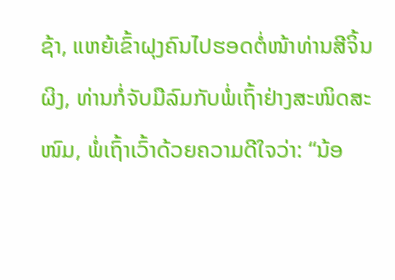ຊ້າ, ແຫຍ້ເຂົ້າຝຸງຄົນໄປຮອດຕໍ່ໜ້າທ່ານສີຈິ້ນຜິງ, ທ່ານກໍ່ຈັບມືລົມກັບພໍ່ເຖົ້າຢ່າງສະໜິດສະໜົມ, ພໍ່ເຖົ້າເວົ້າດ້ວຍຄວາມດີໃຈວ່າ: “ນ້ອ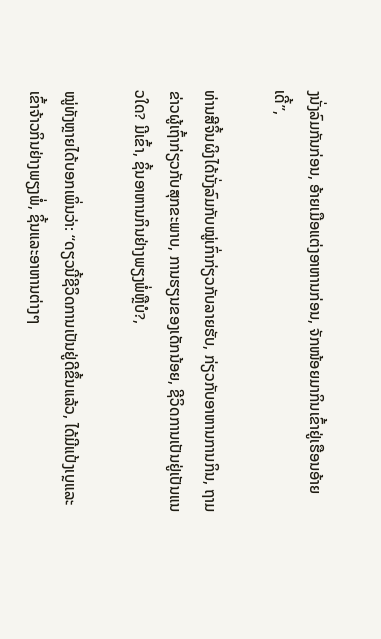ງນັ່ງລົມກັນກ່ອນ, ອ້າຍເມືອແຕ່ງອາຫານກ່ອນ, ຈັກໜ້ອຍມາກິນເຂົ້າຢູ່ເຮືອນອ້າຍເດີ້”,

ທ່ານສີຈິ້ນຜິງໄດ້ນັ່ງລົມກັບໝູ່ເກົ່າກ່ຽວກັບລາຍຮັບ, ກ່ຽວກັບອາຫານການກິນ, ຖາມຂ່າວຜູ້ເຖົ້າກ່ຽວກັບສຸກຂະພາບ, ການຮຽນຂອງເດັກນ້ອຍ, ຊີວິດການເປັນຢູ່ເປັນແນວໃດ? ມີເຂົ້າ, ຊິ້ນອາຫານກິນຢ່າງພຽງພໍ່ຫຼືບໍ?,

ໝູ່ທັງຫຼາຍໄດ້ບອກເພິ່ນວ່າ: “ດຽວນີ້ຊີວິດການເປັນຢູ່ດີຂຶ້ນແລ້ວ, ໄດ້ມີແປ້ງເບຼແລະເຂົ້າຈ້າວກິນຢ່າງພຽງພໍ່, ຊິ້ນແລະອາຫານຕ່າງໆ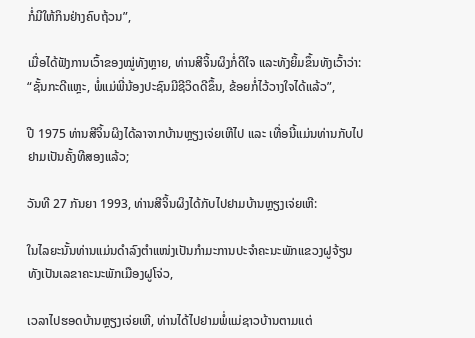ກໍ່ມີໃຫ້ກິນຢ່າງຄົບຖ້ວນ”,

ເມື່ອໄດ້ຟັງການເວົ້າຂອງໝູ່ທັງຫຼາຍ, ທ່ານສີຈິ້ນຜິງກໍ່ດີໃຈ ແລະທັງຍິ້ມຂຶ້ນທັງເວົ້າວ່າ: “ຊັ້ນກະດີແຫຼະ, ພໍ່ແມ່ພີ່ນ້ອງປະຊົນມີຊີວິດດີຂຶ້ນ, ຂ້ອຍກໍ່ໄວ້ວາງໃຈໄດ້ແລ້ວ”,

ປີ 1975 ທ່ານສີຈິ້ນຜິງໄດ້ລາຈາກບ້ານຫຼຽງເຈ່ຍເຫີໄປ ແລະ ເທື່ອນີ້ແມ່ນທ່ານກັບໄປຢາມເປັນຄັ້ງທີສອງແລ້ວ;

ວັນທີ 27 ກັນຍາ 1993, ທ່ານສີຈິ້ນຜິງໄດ້ກັບໄປຢາມບ້ານຫຼຽງເຈ່ຍເຫີ:

ໃນໄລຍະນັ້ນທ່ານແມ່ນດຳລົງຕຳແໜ່ງເປັນກຳມະການປະຈຳຄະນະພັກແຂວງຝູຈ້ຽນ ທັງເປັນເລຂາຄະນະພັກເມືອງຝູໂຈ່ວ,

ເວລາໄປຮອດບ້ານຫຼຽງເຈ່ຍເຫີ, ທ່ານໄດ້ໄປຢາມພໍ່ແມ່ຊາວບ້ານຕາມແຕ່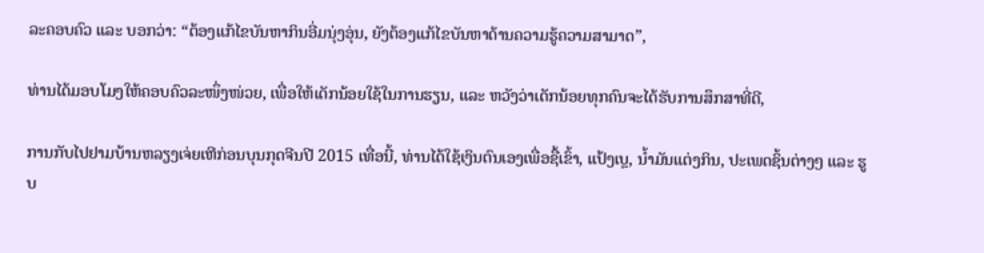ລະຄອບຄົວ ແລະ ບອກວ່າ: “ຕ້ອງແກ້ໄຂບັນຫາກິນອີ່ມນຸ່ງອຸ່ນ, ຍັງຕ້ອງແກ້ໄຂບັນຫາດ້ານຄວາມຮູ້ຄວາມສາມາດ”,

ທ່ານໄດ້ມອບໂມງໃຫ້ຄອບຄົວລະໜຶ່ງໜ່ວຍ, ເພື່ອໃຫ້ເດັກນ້ອຍໃຊ້ໃນການຮຽນ, ແລະ ຫວັງວ່າເດັກນ້ອຍທຸກຄົນຈະໄດ້ຮັບການສຶກສາທີ່ດີ,

ການກັບໄປຢາມບ້ານຫລຽງເຈ່ຍເຫີກ່ອນບຸນກຸດຈີນປີ 2015 ເທື່ອນີ້, ທ່ານໄດ້ໃຊ້ເງິນຕົນເອງເພື່ອຊື້ເຂົ້າ, ແປ້ງເບຼ, ນ້ຳມັນແຕ່ງກິນ, ປະເພດຊິ້ນຕ່າງໆ ແລະ ຮູບ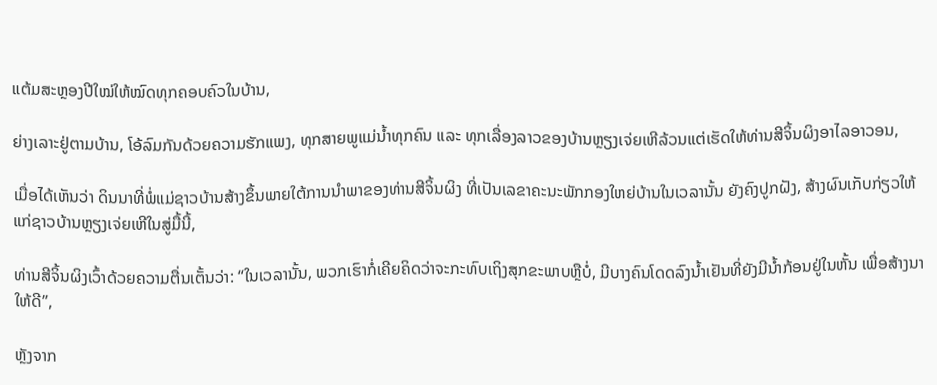ແຕ້ມສະຫຼອງປີໃໝ່ໃຫ້ໝົດທຸກຄອບຄົວໃນບ້ານ,

ຍ່າງເລາະຢູ່ຕາມບ້ານ, ໂອ້ລົມກັນດ້ວຍຄວາມຮັກແພງ, ທຸກສາຍພູແມ່ນ້ຳທຸກຄົນ ແລະ ທຸກເລື່ອງລາວຂອງບ້ານຫຼຽງເຈ່ຍເຫີລ້ວນແຕ່ເຮັດໃຫ້ທ່ານສີຈິ້ນຜິງອາໄລອາວອນ,

ເມື່ອໄດ້ເຫັນວ່າ ດິນນາທີ່ພໍ່ແມ່ຊາວບ້ານສ້າງຂຶ້ນພາຍໃຕ້ການນຳພາຂອງທ່ານສີຈິ້ນຜິງ ທີ່ເປັນເລຂາຄະນະພັກກອງໃຫຍ່ບ້ານໃນເວລານັ້ນ ຍັງຄົງປູກຝັງ, ສ້າງຜົນເກັບກ່ຽວໃຫ້ແກ່ຊາວບ້ານຫຼຽງເຈ່ຍເຫີໃນສູ່ມື້ນີ້,

ທ່ານສີຈິ້ນຜິງເວົ້າດ້ວຍຄວາມຕື່ນເຕັ້ນວ່າ: “ໃນເວລານັ້ນ, ພວກເຮົາກໍ່ເຄີຍຄິດວ່າຈະກະທົບເຖິງສຸກຂະພາບຫຼືບໍ່, ມີບາງຄົນໂດດລົງນ້ຳເຢັນທີ່ຍັງມີນ້ຳກ້ອນຢູ່ໃນຫັ້ນ ເພື່ອສ້າງນາໃຫ້ດີ”,

ຫຼັງຈາກ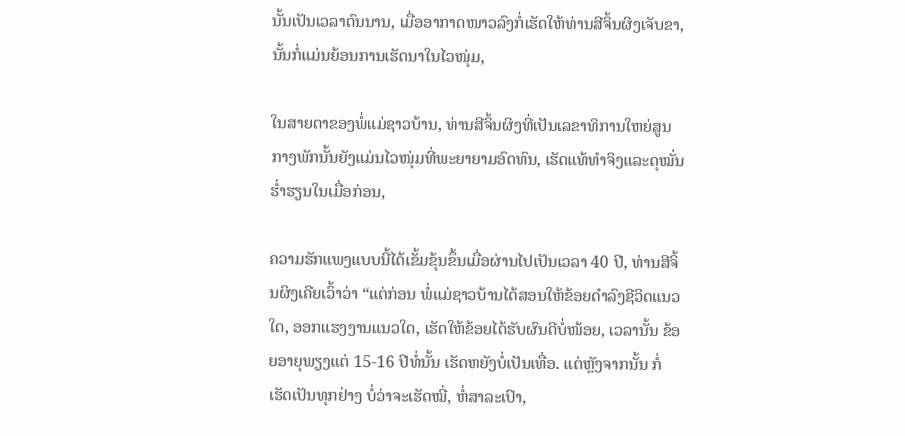ນັ້ນເປັນເວລາດົນນານ, ເມື່ອອາກາດໜາວລົງກໍ່ເຮັດໃຫ້ທ່ານສີຈິ້ນຜິງເຈັບຂາ, ນັ້ນກໍ່ແມ່ນຍ້ອນການເຮັດນາໃນໄວໜຸ່ມ,

ໃນສາຍຕາຂອງພໍ່ແມ່ຊາວບ້ານ, ທ່ານສີຈິ້ນຜິງທີ່ເປັນເລຂາທິການໃຫຍ່ສູນກາງພັກນັ້ນຍັງແມ່ນໄວໜຸ່ມທີ່ພະຍາຍາມອົດທົນ, ເຮັດແທ້ທຳຈິງແລະດຸໝັ່ນຮ່ຳຮຽນໃນເມື່ອກ່ອນ,

ຄວາມຮັກແພງແບບນີ້ໄດ້ເຂັ້ມຂຸ້ນຂຶ້ນເມື່ອຜ່ານໄປເປັນເວລາ 40 ປີ, ທ່ານສີຈິ້ນຜິງເຄີຍເວົ້າວ່າ “ແຕ່ກ່ອນ ພໍ່ແມ່ຊາວບ້ານໄດ້ສອນໃຫ້ຂ້ອຍດຳລົງຊີວິດແນວໃດ, ອອກແຮງງານແນວໃດ, ເຮັດໃຫ້ຂ້ອຍໄດ້ຮັບຜົນດີບໍ່ໜ້ອຍ, ເວລານັ້ນ ຂ້ອຍອາຍຸພຽງແຕ່ 15-16 ປີທໍ່ນັ້ນ ເຮັດຫຍັງບໍ່ເປັນເທື່ອ. ແຕ່ຫຼັງຈາກນັ້ນ ກໍ່ເຮັດເປັນທຸກຢ່າງ ບໍ່ວ່າຈະເຮັດໝີ່, ຫໍ່ສາລະເປົາ,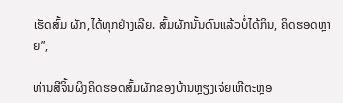ເຮັດສົ້ມ ຜັກ,ໄດ້ທຸກຢ່າງເລີຍ. ສົ້ມຜັກນັ້ນດົນແລ້ວບໍ່ໄດ້ກິນ, ຄິດຮອດຫຼາຍ”,

ທ່ານສີຈິ້ນຜິງຄິດຮອດສົ້ມຜັກຂອງບ້ານຫຼຽງເຈ່ຍເຫີຕະຫຼອ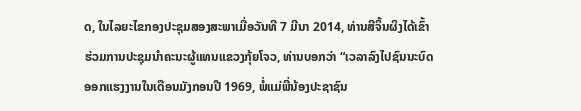ດ, ໃນໄລຍະໄຂກອງປະຊຸມສອງສະພາເມື່ອວັນທີ 7 ມີນາ 2014, ທ່ານສີຈິ້ນຜິງໄດ້ເຂົ້າຮ່ວມການປະຊຸມນຳຄະນະຜູ້ແທນແຂວງກຸ້ຍໂຈວ, ທ່ານບອກວ່າ “ເວລາລົງໄປຊົນນະບົດອອກແຮງງານໃນເດືອນມັງກອນປີ 1969, ພໍ່ແມ່ພີ່ນ້ອງປະຊາຊົນ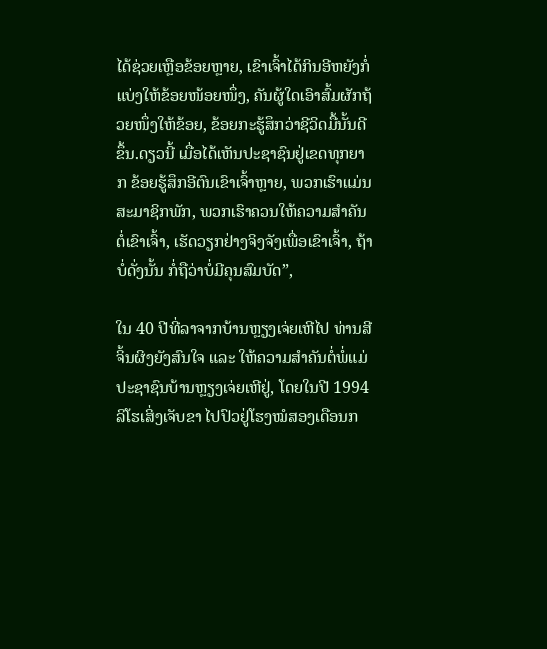ໄດ້ຊ່ວຍເຫຼືອຂ້ອຍຫຼາຍ, ເຂົາເຈົ້າໄດ້ກິນອີຫຍັງກໍ່ແບ່ງໃຫ້ຂ້ອຍໜ້ອຍໜຶ່ງ, ຄັນຜູ້ໃດເອົາສົ້ມຜັກຖ້ວຍໜຶ່ງໃຫ້ຂ້ອຍ, ຂ້ອຍກະຮູ້ສຶກວ່າຊີວິດມື້ນັ້ນດີຂຶ້ນ.ດຽວນີ້ ເມື່ອໄດ້ເຫັນປະຊາຊົນຢູ່ເຂດທຸກຍາກ ຂ້ອຍຮູ້ສຶກອີຕົນເຂົາເຈົ້າຫຼາຍ, ພວກເຮົາແມ່ນສະມາຊິກພັກ, ພວກເຮົາຄວນໃຫ້ຄວາມສຳຄັນຕໍ່ເຂົາເຈົ້າ, ເຮັດວຽກຢ່າງຈິງຈັງເພື່ອເຂົາເຈົ້າ, ຖ້າບໍ່ດັ່ງນັ້ນ ກໍ່ຖືວ່າບໍ່ມີຄຸນສົມບັດ”,

ໃນ 40 ປີທີ່ລາຈາກບ້ານຫຼຽງເຈ່ຍເຫີໄປ ທ່ານສີຈິ້ນຜິງຍັງສົນໃຈ ແລະ ໃຫ້ຄວາມສຳຄັນຕໍ່ພໍ່ແມ່ປະຊາຊົນບ້ານຫຼຽງເຈ່ຍເຫີຢູ່, ໂດຍໃນປີ 1994 ລິໂຮເສິ່ງເຈັບຂາ ໄປປົວຢູ່ໂຮງໝໍສອງເດືອນກ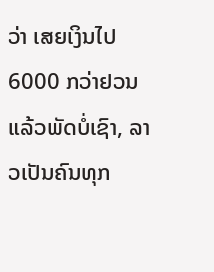ວ່າ ເສຍເງິນໄປ 6000 ກວ່າຢວນແລ້ວພັດບໍ່ເຊົາ, ລາວເປັນຄົນທຸກ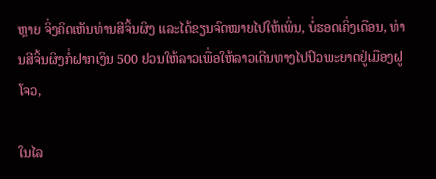ຫຼາຍ ຈິ່ງຄິດເຫັນທ່ານສີຈິ້ນຜິງ ແລະໄດ້ຂຽນຈົດໝາຍໄປໃຫ້ເພິ່ນ, ບໍ່ຮອດເຄິ່ງເດືອນ, ທ່ານສີຈິ້ນຜິງກໍ່ຝາກເງິນ 500 ຢວນໃຫ້ລາວເພື່ອໃຫ້ລາວເດີນທາງໄປປົວພະຍາດຢູ່ເມືອງຝູໂຈວ,

ໃນໄລ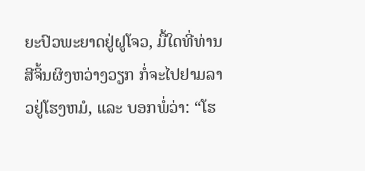ຍະປົວພະຍາດຢູ່ຝູໂຈວ, ມື້ໃດທີ່ທ່ານສີຈິ້ນຜິງຫວ່າງວຽກ ກໍ່ຈະໄປຢາມລາວຢູ່ໂຮງຫມໍ, ແລະ ບອກພໍ່ວ່າ: “ໂຮ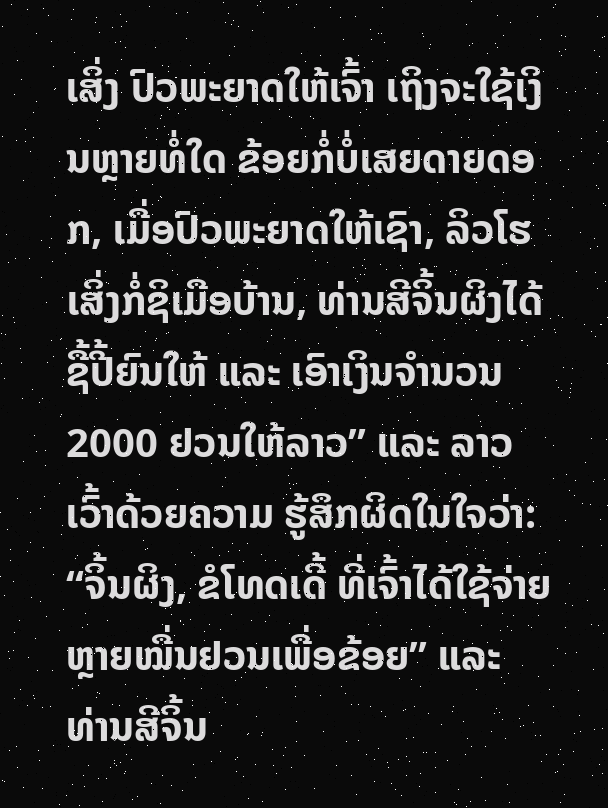ເສິ່ງ ປົວພະຍາດໃຫ້ເຈົ້າ ເຖິງຈະໃຊ້ເງິນຫຼາຍທໍ່ໃດ ຂ້ອຍກໍ່ບໍ່ເສຍດາຍດອກ, ເມື່ອປົວພະຍາດໃຫ້ເຊົາ, ລິວໂຮເສິ່ງກໍ່ຊິເມືອບ້ານ, ທ່ານສີຈິ້ນຜິງໄດ້ຊື້ປີ້ຍົນໃຫ້ ແລະ ເອົາເງິນຈຳນວນ 2000 ຢວນໃຫ້ລາວ” ແລະ ລາວເວົ້າດ້ວຍຄວາມ ຮູ້ສຶກຜິດໃນໃຈວ່າ: “ຈິ້ນຜິງ, ຂໍໂທດເດີ້ ທີ່ເຈົ້າໄດ້ໃຊ້ຈ່າຍຫຼາຍໝື່ນຢວນເພື່ອຂ້ອຍ” ແລະ ທ່ານສີຈິ້ນ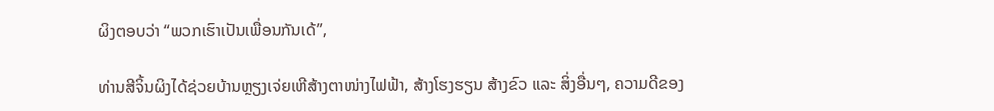ຜິງຕອບວ່າ “ພວກເຮົາເປັນເພື່ອນກັນເດ້”,

ທ່ານສີຈິ້ນຜິງໄດ້ຊ່ວຍບ້ານຫຼຽງເຈ່ຍເຫີສ້າງຕາໜ່າງໄຟຟ້າ, ສ້າງໂຮງຮຽນ ສ້າງຂົວ ແລະ ສິ່ງອື່ນໆ, ຄວາມດີຂອງ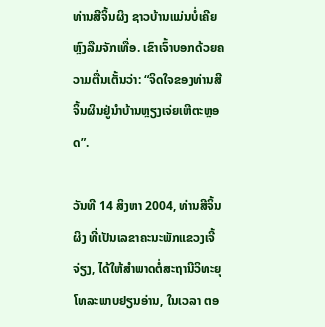ທ່ານສີຈິ້ນຜິງ ຊາວບ້ານແມ່ນບໍ່ເຄີຍຫຼົງລືມຈັກເທື່ອ. ເຂົາເຈົ້າບອກດ້ວຍຄວາມຕື່ນເຕັ້ນວ່າ: “ຈິດໃຈຂອງທ່ານສີຈິ້ນຜິນຢູ່ນຳບ້ານຫຼຽງເຈ່ຍເຫີຕະຫຼອດ”.

ວັນທີ 14 ສິງຫາ 2004, ທ່ານສີຈິ້ນຜິງ ທີ່ເປັນເລຂາຄະນະພັກແຂວງເຈີ້ຈ່ຽງ, ໄດ້ໃຫ້ສຳພາດຕໍ່ສະຖານີວິທະຍຸໂທລະພາບຢຽນອ່ານ, ໃນເວລາ ຕອ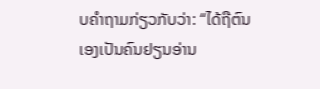ບຄຳຖາມກ່ຽວກັບວ່າ: “ໄດ້ຖືຕົນເອງເປັນຄົນຢຽນອ່ານ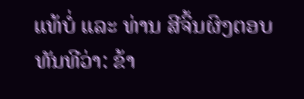ແທ້ບໍ່ ແລະ ທ່ານ ສີຈິ້ນຜິງຕອບທັນທີວ່າ: ຂ້າ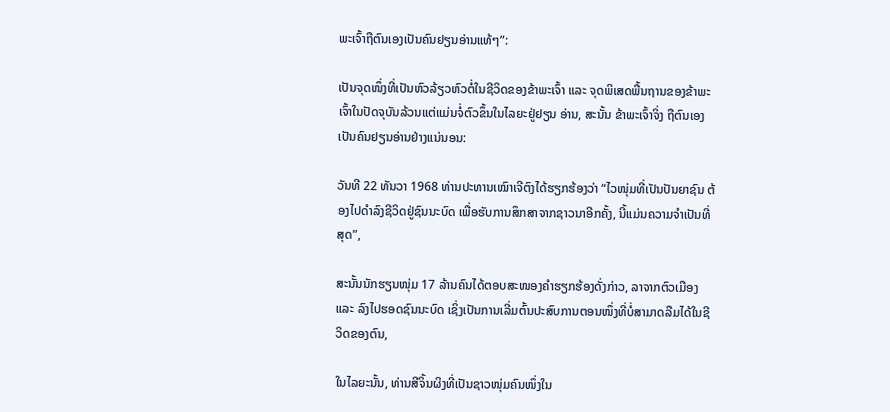ພະເຈົ້າຖືຕົນເອງເປັນຄົນຢຽນອ່ານແທ້ໆ”:

ເປັນຈຸດໜຶ່ງທີ່ເປັນຫົວລ້ຽວຫົວຕໍ່ໃນຊີວິດຂອງຂ້າພະເຈົ້າ ແລະ ຈຸດພິເສດພື້ນຖານຂອງຂ້າພະເຈົ້າໃນປັດຈຸບັນລ້ວນແຕ່ແມ່ນຈໍ່ຕົວຂຶ້ນໃນໄລຍະຢູ່ຢຽນ ອ່ານ, ສະນັ້ນ ຂ້າພະເຈົ້າຈິ່ງ ຖືຕົນເອງເປັນຄົນຢຽນອ່ານຢ່າງແນ່ນອນ:

ວັນທີ 22 ທັນວາ 1968 ທ່ານປະທານເໝົາເຈີຕົງໄດ້ຮຽກຮ້ອງວ່າ “ໄວໜຸ່ມທີ່ເປັນປັນຍາຊົນ ຕ້ອງໄປດຳລົງຊີວິດຢູ່ຊົນນະບົດ ເພື່ອຮັບການສຶກສາຈາກຊາວນາອີກຄັ້ງ, ນີ້ແມ່ນຄວາມຈຳເປັນທີ່ສຸດ”,

ສະນັ້ນນັກຮຽນໜຸ່ມ 17 ລ້ານຄົນໄດ້ຕອບສະໜອງຄຳຮຽກຮ້ອງດັ່ງກ່າວ, ລາຈາກຕົວເມືອງ ແລະ ລົງໄປຮອດຊົນນະບົດ ເຊິ່ງເປັນການເລີ່ມຕົ້ນປະສົບການຕອນໜຶ່ງທີ່ບໍ່ສາມາດລືມໄດ້ໃນຊີວິດຂອງຕົນ,

ໃນໄລຍະນັ້ນ, ທ່ານສີຈິ້ນຜິງທີ່ເປັນຊາວໜຸ່ມຄົນໜຶ່ງໃນ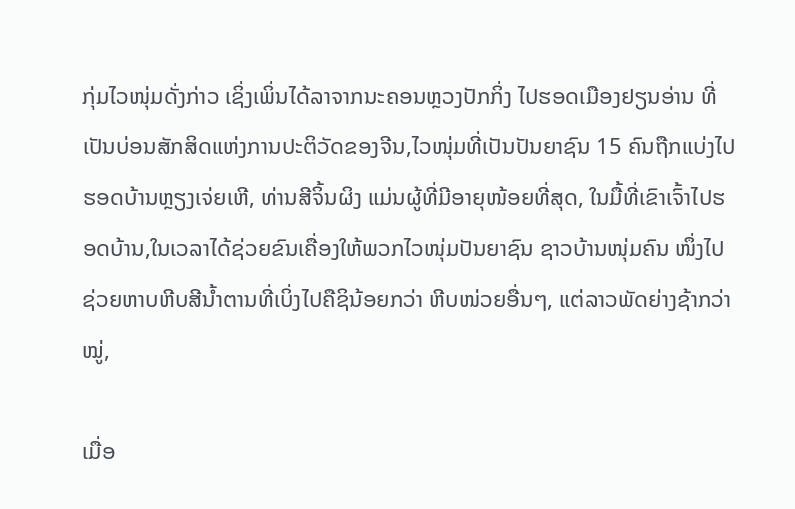ກຸ່ມໄວໜຸ່ມດັ່ງກ່າວ ເຊິ່ງເພິ່ນໄດ້ລາຈາກນະຄອນຫຼວງປັກກິ່ງ ໄປຮອດເມືອງຢຽນອ່ານ ທີ່ເປັນບ່ອນສັກສິດແຫ່ງການປະຕິວັດຂອງຈີນ,ໄວໜຸ່ມທີ່ເປັນປັນຍາຊົນ 15 ຄົນຖືກແບ່ງໄປຮອດບ້ານຫຼຽງເຈ່ຍເຫີ, ທ່ານສີຈິ້ນຜິງ ແມ່ນຜູ້ທີ່ມີອາຍຸໜ້ອຍທີ່ສຸດ, ໃນມື້ທີ່ເຂົາເຈົ້າໄປຮອດບ້ານ,ໃນເວລາໄດ້ຊ່ວຍຂົນເຄື່ອງໃຫ້ພວກໄວໜຸ່ມປັນຍາຊົນ ຊາວບ້ານໜຸ່ມຄົນ ໜຶ່ງໄປຊ່ວຍຫາບຫີບສີນ້ຳຕານທີ່ເບິ່ງໄປຄືຊິນ້ອຍກວ່າ ຫີບໜ່ວຍອື່ນໆ, ແຕ່ລາວພັດຍ່າງຊ້າກວ່າໝູ່,

ເມື່ອ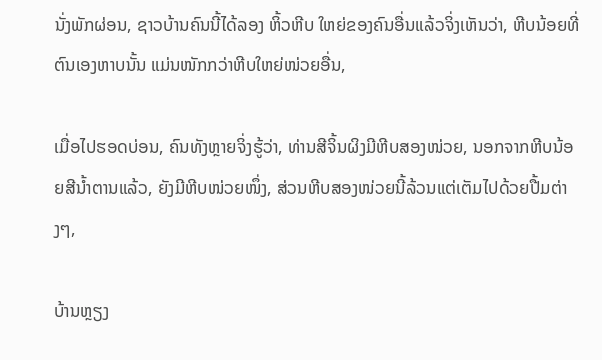ນັ່ງພັກຜ່ອນ, ຊາວບ້ານຄົນນີ້ໄດ້ລອງ ຫິ້ວຫີບ ໃຫຍ່ຂອງຄົນອື່ນແລ້ວຈິ່ງເຫັນວ່າ, ຫີບນ້ອຍທີ່ຕົນເອງຫາບນັ້ນ ແມ່ນໜັກກວ່າຫີບໃຫຍ່ໜ່ວຍອື່ນ,

ເມື່ອໄປຮອດບ່ອນ, ຄົນທັງຫຼາຍຈິ່ງຮູ້ວ່າ, ທ່ານສີຈິ້ນຜິງມີຫີບສອງໜ່ວຍ, ນອກຈາກຫີບນ້ອຍສີນ້ຳຕານແລ້ວ, ຍັງມີຫີບໜ່ວຍໜຶ່ງ, ສ່ວນຫີບສອງໜ່ວຍນີ້ລ້ວນແຕ່ເຕັມໄປດ້ວຍປື້ມຕ່າງໆ,

ບ້ານຫຼຽງ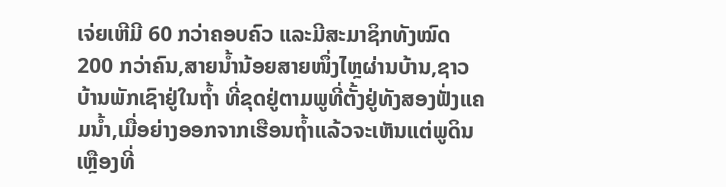ເຈ່ຍເຫີມີ 60 ກວ່າຄອບຄົວ ແລະມີສະມາຊິກທັງໝົດ 200 ກວ່າຄົນ,ສາຍນ້ຳນ້ອຍສາຍໜຶ່ງໄຫຼຜ່ານບ້ານ,ຊາວບ້ານພັກເຊົາຢູ່ໃນຖ້ຳ ທີ່ຂຸດຢູ່ຕາມພູທີ່ຕັ້ງຢູ່ທັງສອງຟັ່ງແຄມນ້ຳ,ເມື່ອຍ່າງອອກຈາກເຮືອນຖ້ຳແລ້ວຈະເຫັນແຕ່ພູດິນ ເຫຼືອງທີ່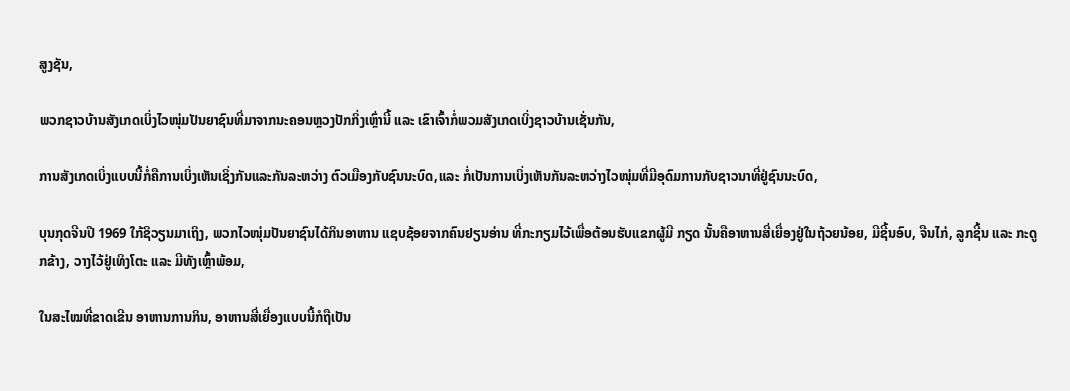ສູງຊັນ,

ພວກຊາວບ້ານສັງເກດເບິ່ງໄວໜຸ່ມປັນຍາຊົນທີ່ມາຈາກນະຄອນຫຼວງປັກກິ່ງເຫຼົ່ານີ້ ແລະ ເຂົາເຈົ້າກໍ່ພວມສັງເກດເບິ່ງຊາວບ້ານເຊັ່ນກັນ,

ການສັງເກດເບິ່ງແບບນີ້ກໍ່ຄືການເບິ່ງເຫັນເຊິ່ງກັນແລະກັນລະຫວ່າງ ຕົວເມືອງກັບຊົນນະບົດ,ແລະ ກໍ່ເປັນການເບິ່ງເຫັນກັນລະຫວ່າງໄວໜຸ່ມທີ່ມີອຸດົມການກັບຊາວນາທີ່ຢູ່ຊົນນະບົດ,

ບຸນກຸດຈີນປີ 1969 ໃກ້ຊິວຽນມາເຖິງ, ພວກໄວໜຸ່ມປັນຍາຊົນໄດ້ກິນອາຫານ ແຊບຊ້ອຍຈາກຄົນຢຽນອ່ານ ທີ່ກະກຽມໄວ້ເພື່ອຕ້ອນຮັບແຂກຜູ້ມີ ກຽດ ນັ້ນຄືອາຫານສີ່ເຍື່ອງຢູ່ໃນຖ້ວຍນ້ອຍ, ມີຊີ້ນອົບ, ຈືນໄກ່, ລູກຊີ້ນ ແລະ ກະດູກຂ້າງ, ວາງໄວ້ຢູ່ເທິງໂຕະ ແລະ ມີທັງເຫຼົ້າພ້ອມ,

ໃນສະໄໝທີ່ຂາດເຂີນ ອາຫານການກິນ, ອາຫານສີ່ເຍື່ອງແບບນີ້ກໍຖືເປັນ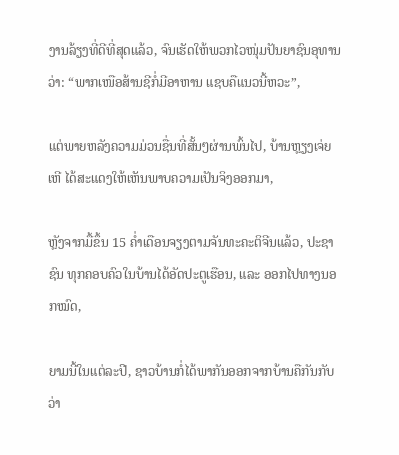ງານລ້ຽງທີ່ດີທີ່ສຸດແລ້ວ, ຈົນເຮັດໃຫ້ພວກໄວໜຸ່ມປັນຍາຊົນອຸທານວ່າ: “ພາກເໜືອສ້ານຊີກໍ່ມີອາຫານ ແຊບຄືແນວນີ້ຫວະ”,

ແຕ່ພາຍຫລັງຄວາມມ່ວນຊື່ນທີ່ສັ້ນໆຜ່ານພົ້ນໄປ, ບ້ານຫຼຽງເຈ່ຍເຫີ ໄດ້ສະແດງໃຫ້ເຫັນພາບຄວາມເປັນຈິງອອກມາ,

ຫຼັງຈາກມື້ຂຶ້ນ 15 ຄ່ຳເດືອນຈຽງຕາມຈັນທະຄະຕິຈີນແລ້ວ, ປະຊາຊົນ ທຸກຄອບຄົວໃນບ້ານໄດ້ອັດປະຕູເຮືອນ, ແລະ ອອກໄປທາງນອກໝົດ,

ຍາມນີ້ໃນແຕ່ລະປີ, ຊາວບ້ານກໍ່ໄດ້ພາກັນອອກຈາກບ້ານຄືກັນກັບວ່າ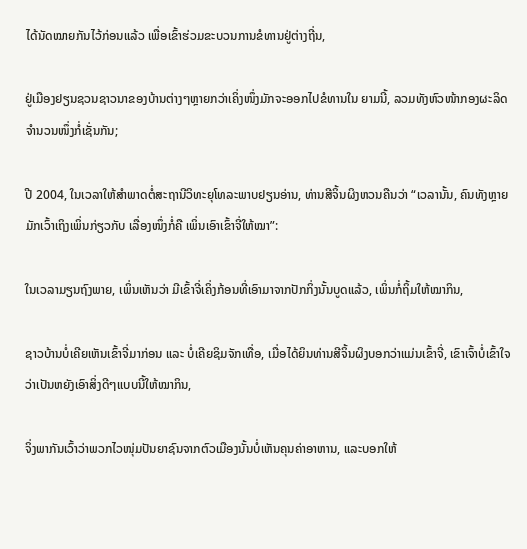ໄດ້ນັດໝາຍກັນໄວ້ກ່ອນແລ້ວ ເພື່ອເຂົ້າຮ່ວມຂະບວນການຂໍທານຢູ່ຕ່າງຖີ່ນ,

ຢູ່ເມືອງຢຽນຊວນຊາວນາຂອງບ້ານຕ່າງໆຫຼາຍກວ່າເຄິ່ງໜຶ່ງມັກຈະອອກໄປຂໍທານໃນ ຍາມນີ້, ລວມທັງຫົວໜ້າກອງຜະລິດຈຳນວນໜຶ່ງກໍ່ເຊັ່ນກັນ;

ປີ 2004, ໃນເວລາໃຫ້ສຳພາດຕໍ່ສະຖານີວິທະຍຸໂທລະພາບຢຽນອ່ານ, ທ່ານສີຈິ້ນຜິງຫວນຄືນວ່າ “ເວລານັ້ນ, ຄົນທັງຫຼາຍມັກເວົ້າເຖິງເພິ່ນກ່ຽວກັບ ເລື່ອງໜຶ່ງກໍ່ຄື ເພິ່ນເອົາເຂົ້າຈີ່ໃຫ້ໝາ”:

ໃນເວລາມຽນຖົງພາຍ, ເພິ່ນເຫັນວ່າ ມີເຂົ້າຈີ່ເຄິ່ງກ້ອນທີ່ເອົາມາຈາກປັກກິ່ງນັ້ນບູດແລ້ວ, ເພິ່ນກໍ່ຖິ້ມໃຫ້ໝາກິນ,

ຊາວບ້ານບໍ່ເຄີຍເຫັນເຂົ້າຈີ່ມາກ່ອນ ແລະ ບໍ່ເຄີຍຊິມຈັກເທື່ອ, ເມື່ອໄດ້ຍິນທ່ານສີຈິ້ນຜິງບອກວ່າແມ່ນເຂົ້າຈີ່, ເຂົາເຈົ້າບໍ່ເຂົ້າໃຈວ່າເປັນຫຍັງເອົາສິ່ງດີໆແບບນີ້ໃຫ້ໝາກິນ,

ຈິ່ງພາກັນເວົ້າວ່າພວກໄວໜຸ່ມປັນຍາຊົນຈາກຕົວເມືອງນັ້ນບໍ່ເຫັນຄຸນຄ່າອາຫານ, ແລະບອກໃຫ້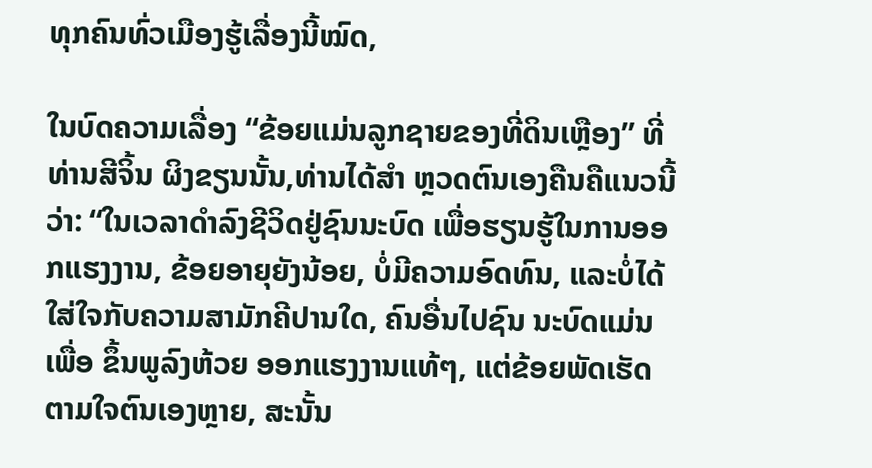ທຸກຄົນທົ່ວເມືອງຮູ້ເລື່ອງນີ້ໝົດ,

ໃນບົດຄວາມເລື່ອງ “ຂ້ອຍແມ່ນລູກຊາຍຂອງທີ່ດິນເຫຼືອງ” ທີ່ທ່ານສີຈິ້ນ ຜິງຂຽນນັ້ນ,ທ່ານໄດ້ສຳ ຫຼວດຕົນເອງຄືນຄືແນວນີ້ວ່າ: “ໃນເວລາດຳລົງຊີວິດຢູ່ຊົນນະບົດ ເພື່ອຮຽນຮູ້ໃນການອອກແຮງງານ, ຂ້ອຍອາຍຸຍັງນ້ອຍ, ບໍ່ມີຄວາມອົດທົນ, ແລະບໍ່ໄດ້ໃສ່ໃຈກັບຄວາມສາມັກຄີປານໃດ, ຄົນອື່ນໄປຊົນ ນະບົດແມ່ນເພື່ອ ຂຶ້ນພູລົງຫ້ວຍ ອອກແຮງງານແທ້ໆ, ແຕ່ຂ້ອຍພັດເຮັດ ຕາມໃຈຕົນເອງຫຼາຍ, ສະນັ້ນ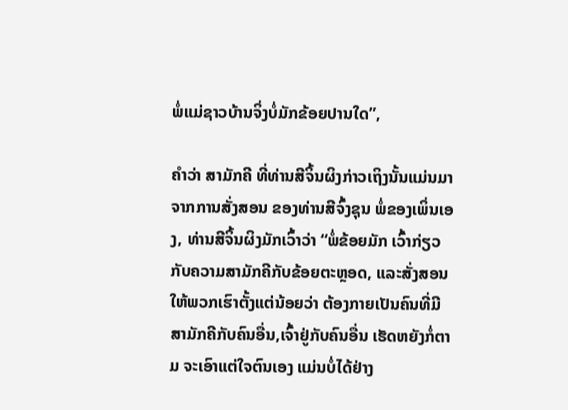ພໍ່ແມ່ຊາວບ້ານຈິ່ງບໍ່ມັກຂ້ອຍປານໃດ”,

ຄຳວ່າ ສາມັກຄີ ທີ່ທ່ານສີຈິ້ນຜິງກ່າວເຖິງນັ້ນແມ່ນມາຈາກການສັ່ງສອນ ຂອງທ່ານສີຈົ້ງຊຸນ ພໍ່ຂອງເພິ່ນເອງ, ທ່ານສີຈິ້ນຜິງມັກເວົ້າວ່າ “ພໍ່ຂ້ອຍມັກ ເວົ້າກ່ຽວກັບຄວາມສາມັກຄີກັບຂ້ອຍຕະຫຼອດ, ແລະສັ່ງສອນໃຫ້ພວກເຮົາຕັ້ງແຕ່ນ້ອຍວ່າ ຕ້ອງກາຍເປັນຄົນທີ່ມີສາມັກຄີກັບຄົນອື່ນ,ເຈົ້າຢູ່ກັບຄົນອື່ນ ເຮັດຫຍັງກໍ່ຕາມ ຈະເອົາແຕ່ໃຈຕົນເອງ ແມ່ນບໍ່ໄດ້ຢ່າງ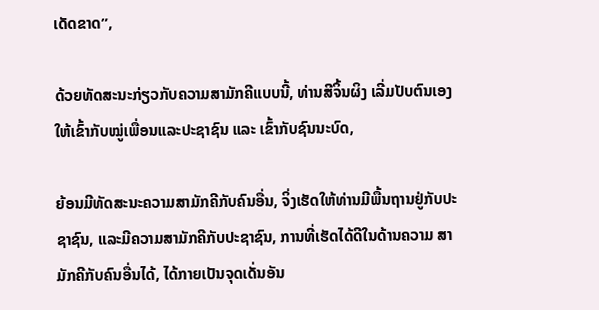ເດັດຂາດ”,

ດ້ວຍທັດສະນະກ່ຽວກັບຄວາມສາມັກຄີແບບນີ້, ທ່ານສີຈິ້ນຜິງ ເລີ່ມປັບຕົນເອງໃຫ້ເຂົ້າກັບໝູ່ເພື່ອນແລະປະຊາຊົນ ແລະ ເຂົ້າກັບຊົນນະບົດ,

ຍ້ອນມີທັດສະນະຄວາມສາມັກຄີກັບຄົນອື່ນ, ຈິ່ງເຮັດໃຫ້ທ່ານມີພື້ນຖານຢູ່ກັບປະຊາຊົນ, ແລະມີຄວາມສາມັກຄີກັບປະຊາຊົນ, ການທີ່ເຮັດໄດ້ດີໃນດ້ານຄວາມ ສາມັກຄີກັບຄົນອື່ນໄດ້, ໄດ້ກາຍເປັນຈຸດເດັ່ນອັນ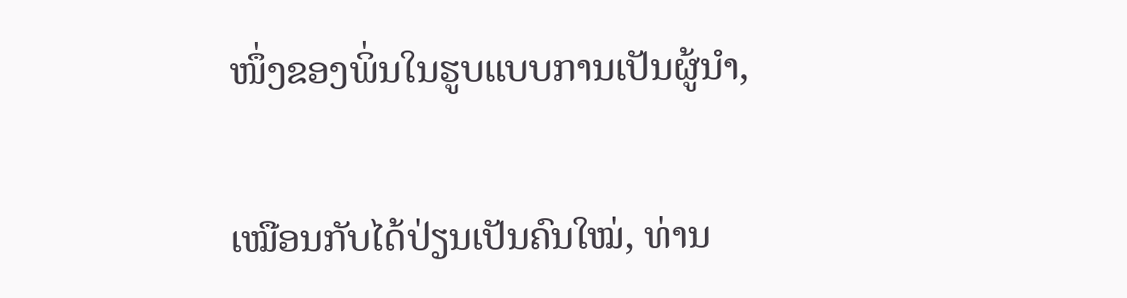ໜຶ່ງຂອງພິ່ນໃນຮູບແບບການເປັນຜູ້ນຳ,

ເໝືອນກັບໄດ້ປ່ຽນເປັນຄົນໃໝ່, ທ່ານ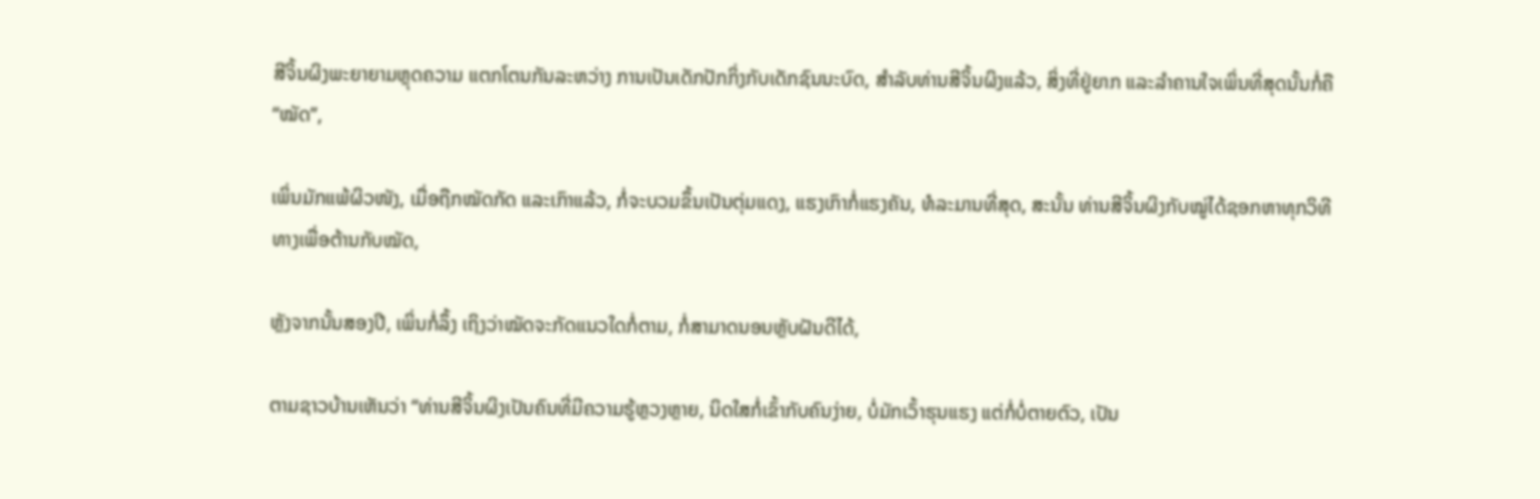ສີຈິ້ນຜິງພະຍາຍາມຫຼຸດຄວາມ ແຕກໂຕນກັນລະຫວ່າງ ການເປັນເດັກປັກກິ່ງກັບເດັກຊົນນະບົດ, ສຳລັບທ່ານສີຈິ້ນຜິງແລ້ວ, ສິ່ງທີ່ຢູ່ຍາກ ແລະລຳຄານໃຈເພິ່ນທີ່ສຸດນັ້ນກໍ່ຄື “ໝັດ”,

ເພິ່ນມັກແພ້ຜິວໜັງ, ເມື່ອຖືກໝັດກັດ ແລະເກົາແລ້ວ, ກໍ່ຈະບວມຂຶ້ນເປັນຕຸ່ມແດງ, ແຮງເກົາກໍ່ແຮງຄັນ, ທໍລະມານທີ່ສຸດ, ສະນັ້ນ ທ່ານສີຈິ້ນຜິງກັບໝູ່ໄດ້ຊອກຫາທຸກວິທີທາງເພື່ອຕ້ານກັບໝັດ,

ຫຼັງຈາກນັ້ນສອງປີ, ເພິ່ນກໍ່ລຶ້ງ ເຖິງວ່າໝັດຈະກັດແນວໃດກໍ່ຕາມ, ກໍ່ສາມາດນອນຫຼັບຝັນດີໄດ້,

ຕາມຊາວບ້ານເຫັນວ່າ “ທ່ານສີຈິ້ນຜິງເປັນຄົນທີ່ມີຄວາມຮູ້ຫຼວງຫຼາຍ, ນິດໃສກໍ່ເຂົ້າກັບຄົນງ່າຍ, ບໍ່ມັກເວົ້າຮຸນແຮງ ແຕ່ກໍ່ບໍ່ຕາຍຕົວ, ເປັນ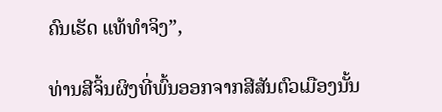ຄົນເຮັດ ແທ້ທຳຈິງ”,

ທ່ານສີຈິ້ນຜິງທີ່ພົ້ນອອກຈາກສີສັນຕົວເມືອງນັ້ນ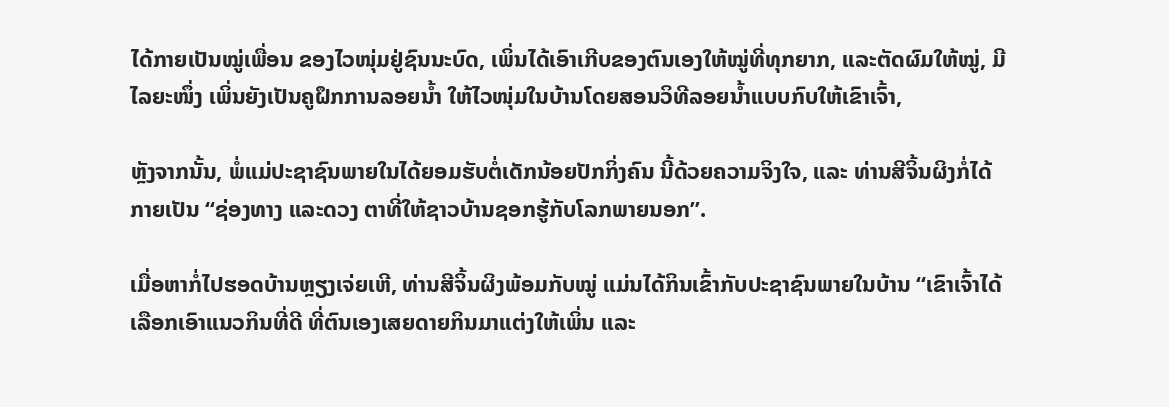ໄດ້ກາຍເປັນໝູ່ເພື່ອນ ຂອງໄວໜຸ່ມຢູ່ຊົນນະບົດ, ເພິ່ນໄດ້ເອົາເກີບຂອງຕົນເອງໃຫ້ໝູ່ທີ່ທຸກຍາກ, ແລະຕັດຜົມໃຫ້ໝູ່, ມີໄລຍະໜຶ່ງ ເພິ່ນຍັງເປັນຄູຝຶກການລອຍນ້ຳ ໃຫ້ໄວໜຸ່ມໃນບ້ານໂດຍສອນວິທີລອຍນ້ຳແບບກົບໃຫ້ເຂົາເຈົ້າ,

ຫຼັງຈາກນັ້ນ, ພໍ່ແມ່ປະຊາຊົນພາຍໃນໄດ້ຍອມຮັບຕໍ່ເດັກນ້ອຍປັກກິ່ງຄົນ ນີ້ດ້ວຍຄວາມຈິງໃຈ, ແລະ ທ່ານສີຈິ້ນຜິງກໍ່ໄດ້ກາຍເປັນ “ຊ່ອງທາງ ແລະດວງ ຕາທີ່ໃຫ້ຊາວບ້ານຊອກຮູ້ກັບໂລກພາຍນອກ”.

ເມື່ອຫາກໍ່ໄປຮອດບ້ານຫຼຽງເຈ່ຍເຫີ, ທ່ານສີຈິ້ນຜິງພ້ອມກັບໝູ່ ແມ່ນໄດ້ກິນເຂົ້າກັບປະຊາຊົນພາຍໃນບ້ານ “ເຂົາເຈົ້າໄດ້ເລືອກເອົາແນວກິນທີ່ດີ ທີ່ຕົນເອງເສຍດາຍກິນມາແຕ່ງໃຫ້ເພິ່ນ ແລະ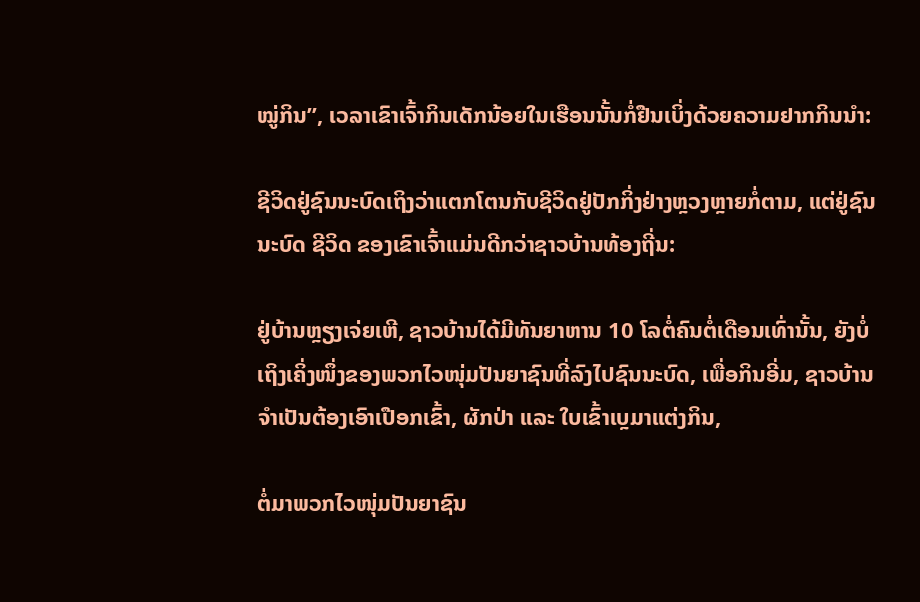ໝູ່ກິນ”, ເວລາເຂົາເຈົ້າກິນເດັກນ້ອຍໃນເຮືອນນັ້ນກໍ່ຢືນເບິ່ງດ້ວຍຄວາມຢາກກິນນຳ:

ຊີວິດຢູ່ຊົນນະບົດເຖິງວ່າແຕກໂຕນກັບຊີວິດຢູ່ປັກກິ່ງຢ່າງຫຼວງຫຼາຍກໍ່ຕາມ, ແຕ່ຢູ່ຊົນນະບົດ ຊີວິດ ຂອງເຂົາເຈົ້າແມ່ນດີກວ່າຊາວບ້ານທ້ອງຖີ່ນ:

ຢູ່ບ້ານຫຼຽງເຈ່ຍເຫີ, ຊາວບ້ານໄດ້ມີທັນຍາຫານ 10 ໂລຕໍ່ຄົນຕໍ່ເດືອນເທົ່ານັ້ນ, ຍັງບໍ່ເຖິງເຄິ່ງໜຶ່ງຂອງພວກໄວໜຸ່ມປັນຍາຊົນທີ່ລົງໄປຊົນນະບົດ, ເພື່ອກິນອີ່ມ, ຊາວບ້ານຈຳເປັນຕ້ອງເອົາເປືອກເຂົ້າ, ຜັກປ່າ ແລະ ໃບເຂົ້າເບຼມາແຕ່ງກິນ,

ຕໍ່ມາພວກໄວໜຸ່ມປັນຍາຊົນ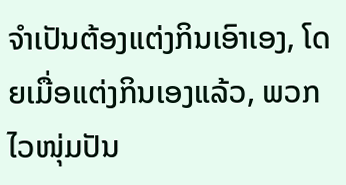ຈຳເປັນຕ້ອງແຕ່ງກິນເອົາເອງ, ໂດຍເມື່ອແຕ່ງກິນເອງແລ້ວ, ພວກໄວໜຸ່ມປັນ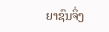ຍາຊົນຈິ່ງ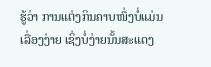ຮູ້ວ່າ ການແຕ່ງກິນຄາບໜຶ່ງບໍ່ແມ່ນເລື່ອງງ່າຍ ເຊິ່ງບໍ່ງ່າຍນັ້ນສະແດງ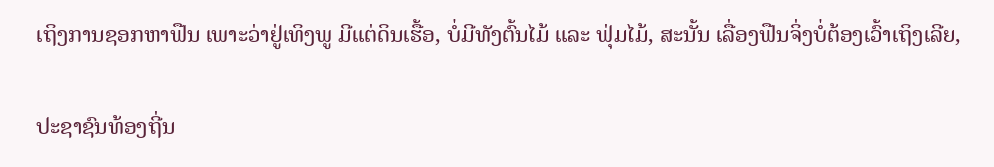ເຖິງການຊອກຫາຟືນ ເພາະວ່າຢູ່ເທິງພູ ມີແຕ່ດິນເຮື້ອ, ບໍ່ມີທັງຕົ້ນໄມ້ ແລະ ຟຸ່ມໄມ້, ສະນັ້ນ ເລື່ອງຟືນຈິ່ງບໍ່ຕ້ອງເວົ້າເຖິງເລີຍ,

ປະຊາຊົນທ້ອງຖີ່ນ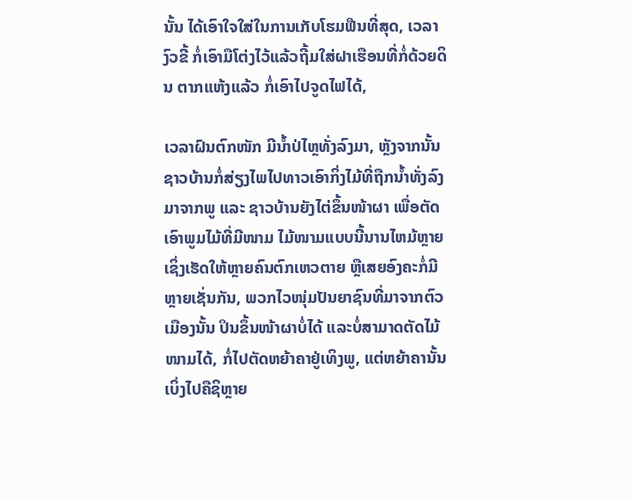ນັ້ນ ໄດ້ເອົາໃຈໃສ່ໃນການເກັບໂຮມຟືນທີ່ສຸດ, ເວລາງົວຂີ້ ກໍ່ເອົາມືໂຕ່ງໄວ້ແລ້ວຖີ້ມໃສ່ຝາເຮືອນທີ່ກໍ່ດ້ວຍດິນ ຕາກແຫ້ງແລ້ວ ກໍ່ເອົາໄປຈູດໄຟໄດ້,

ເວລາຝົນຕົກໜັກ ມີນ້ຳປ່ໄຫຼທັ່ງລົງມາ, ຫຼັງຈາກນັ້ນ ຊາວບ້ານກໍ່ສ່ຽງໄພໄປທາວເອົາກິ່ງໄມ້ທີ່ຖືກນ້ຳທັ່ງລົງມາຈາກພູ ແລະ ຊາວບ້ານຍັງໄຕ່ຂຶ້ນໜ້າຜາ ເພື່ອຕັດເອົາພູມໄມ້ທີ່ມີໜາມ ໄມ້ໜາມແບບນີ້ນານໄຫມ້ຫຼາຍ ເຊິ່ງເຮັດໃຫ້ຫຼາຍຄົນຕົກເຫວຕາຍ ຫຼືເສຍອົງຄະກໍ່ມີຫຼາຍເຊັ່ນກັນ, ພວກໄວໜຸ່ມປັນຍາຊົນທີ່ມາຈາກຕົວເມືອງນັ້ນ ປິນຂຶ້ນໜ້າຜາບໍ່ໄດ້ ແລະບໍ່ສາມາດຕັດໄມ້ໜາມໄດ້, ກໍ່ໄປຕັດຫຍ້າຄາຢູ່ເທິງພູ, ແຕ່ຫຍ້າຄານັ້ນ ເບິ່ງໄປຄືຊິຫຼາຍ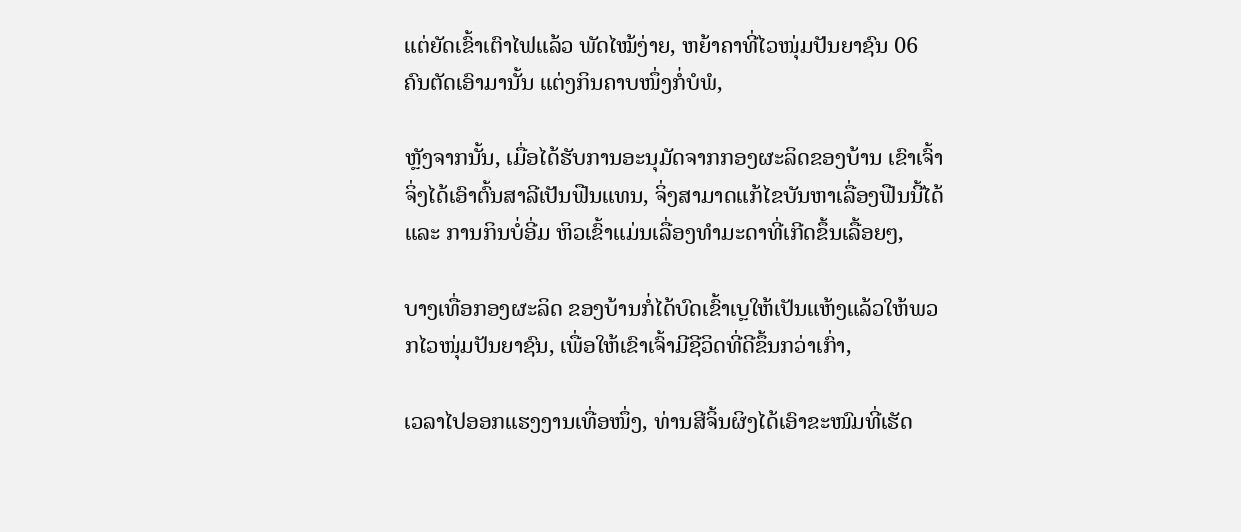ແຕ່ຍັດເຂົ້າເຕົາໄຟແລ້ວ ພັດໄໝ້ງ່າຍ, ຫຍ້າຄາທີ່ໄວໜຸ່ມປັນຍາຊົນ 06 ຄົນຕັດເອົາມານັ້ນ ແຕ່ງກິນຄາບໜຶ່ງກໍ່ບໍພໍ,

ຫຼັງຈາກນັ້ນ, ເມື່ອໄດ້ຮັບການອະນຸມັດຈາກກອງຜະລິດຂອງບ້ານ ເຂົາເຈົ້າຈິ່ງໄດ້ເອົາຕົ້ນສາລີເປັນຟືນແທນ, ຈິ່ງສາມາດແກ້ໄຂບັນຫາເລື່ອງຟືນນີ້ໄດ້ ແລະ ການກິນບໍ່ອີ່ມ ຫິວເຂົ້າແມ່ນເລື່ອງທຳມະດາທີ່ເກີດຂຶ້ນເລື້ອຍໆ,

ບາງເທື່ອກອງຜະລິດ ຂອງບ້ານກໍ່ໄດ້ບົດເຂົ້າເບຼໃຫ້ເປັນແຫ້ງແລ້ວໃຫ້ພວກໄວໜຸ່ມປັນຍາຊົນ, ເພື່ອໃຫ້ເຂົາເຈົ້າມີຊີວິດທີ່ດີຂຶ້ນກວ່າເກົ່າ,

ເວລາໄປອອກແຮງງານເທື່ອໜຶ່ງ, ທ່ານສີຈິ້ນຜິງໄດ້ເອົາຂະໜົມທີ່ເຮັດ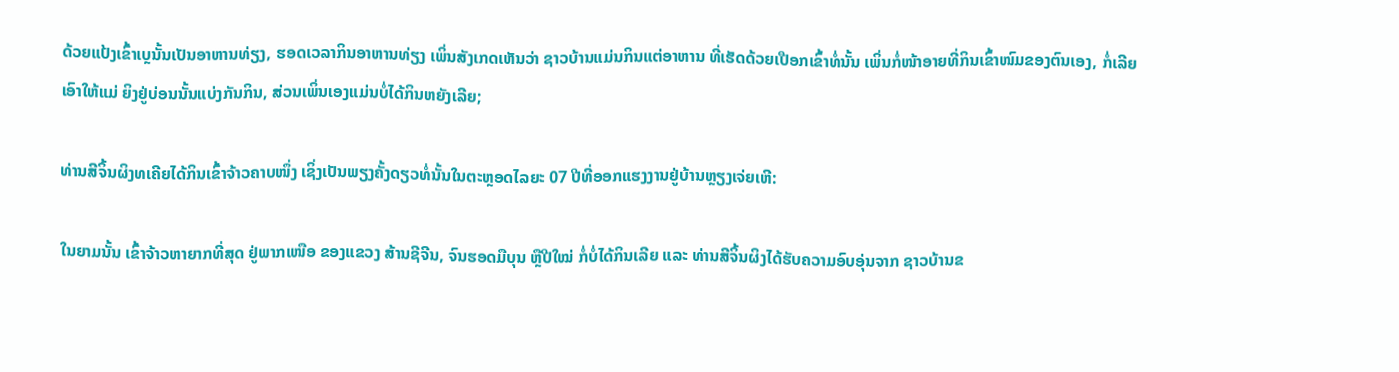ດ້ວຍແປ້ງເຂົ້າເບຼນັ້ນເປັນອາຫານທ່ຽງ, ຮອດເວລາກິນອາຫານທ່ຽງ ເພິ່ນສັງເກດເຫັນວ່າ ຊາວບ້ານແມ່ນກິນແຕ່ອາຫານ ທີ່ເຮັດດ້ວຍເປືອກເຂົ້າທໍ່ນັ້ນ ເພິ່ນກໍ່ໜ້າອາຍທີ່ກິນເຂົ້າໜົມຂອງຕົນເອງ, ກໍ່ເລີຍເອົາໃຫ້ແມ່ ຍິງຢູ່ບ່ອນນັ້ນແບ່ງກັນກິນ, ສ່ວນເພິ່ນເອງແມ່ນບໍ່ໄດ້ກິນຫຍັງເລີຍ;

ທ່ານສີຈິ້ນຜິງທເຄີຍໄດ້ກິນເຂົ້າຈ້າວຄາບໜຶ່ງ ເຊິ່ງເປັນພຽງຄັ້ງດຽວທໍ່ນັ້ນໃນຕະຫຼອດໄລຍະ 07 ປີທີ່ອອກແຮງງານຢູ່ບ້ານຫຼຽງເຈ່ຍເຫີ:

ໃນຍາມນັ້ນ ເຂົ້າຈ້າວຫາຍາກທີ່ສຸດ ຢູ່ພາກເໜືອ ຂອງແຂວງ ສ້ານຊີຈີນ, ຈົນຮອດມືບຸນ ຫຼືປີໃໝ່ ກໍ່ບໍ່ໄດ້ກິນເລີຍ ແລະ ທ່ານສີຈິ້ນຜິງໄດ້ຮັບຄວາມອົບອຸ່ນຈາກ ຊາວບ້ານຂ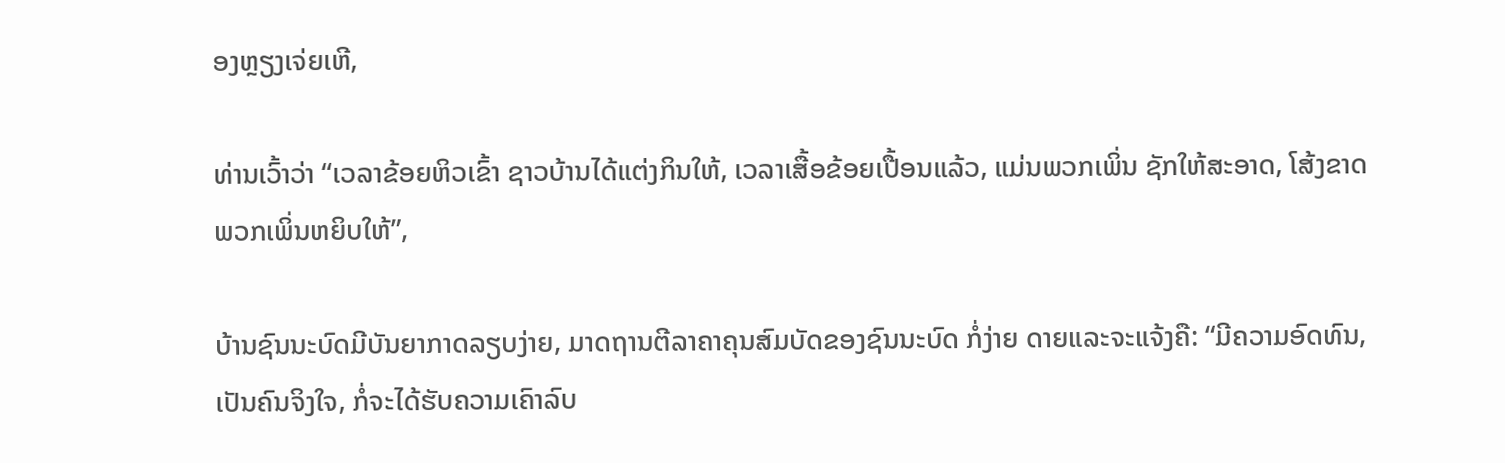ອງຫຼຽງເຈ່ຍເຫີ,

ທ່ານເວົ້າວ່າ “ເວລາຂ້ອຍຫິວເຂົ້າ ຊາວບ້ານໄດ້ແຕ່ງກິນໃຫ້, ເວລາເສື້ອຂ້ອຍເປື້ອນແລ້ວ, ແມ່ນພວກເພິ່ນ ຊັກໃຫ້ສະອາດ, ໂສ້ງຂາດ ພວກເພິ່ນຫຍິບໃຫ້”,

ບ້ານຊົນນະບົດມີບັນຍາກາດລຽບງ່າຍ, ມາດຖານຕີລາຄາຄຸນສົມບັດຂອງຊົນນະບົດ ກໍ່ງ່າຍ ດາຍແລະຈະແຈ້ງຄື: “ມີຄວາມອົດທົນ, ເປັນຄົນຈິງໃຈ, ກໍ່ຈະໄດ້ຮັບຄວາມເຄົາລົບ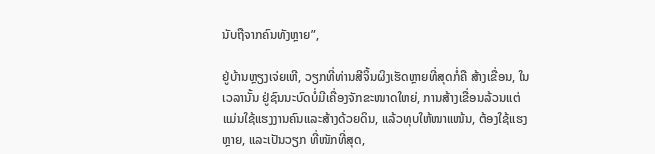ນັບຖືຈາກຄົນທັງຫຼາຍ”,

ຢູ່ບ້ານຫຼຽງເຈ່ຍເຫີ, ວຽກທີ່ທ່ານສີຈິ້ນຜິງເຮັດຫຼາຍທີ່ສຸດກໍ່ຄື ສ້າງເຂື່ອນ, ໃນເວລານັ້ນ ຢູ່ຊົນນະບົດບໍ່ມີເຄື່ອງຈັກຂະໜາດໃຫຍ່, ການສ້າງເຂື່ອນລ້ວນແຕ່ແມ່ນໃຊ້ແຮງງານຄົນແລະສ້າງດ້ວຍດິນ, ແລ້ວທຸບໃຫ້ໜາແໜ້ນ, ຕ້ອງໃຊ້ແຮງຫຼາຍ, ແລະເປັນວຽກ ທີ່ໜັກທີ່ສຸດ,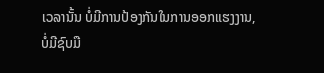ເວລານັ້ນ ບໍ່ມີການປ້ອງກັນໃນການອອກແຮງງານ, ບໍ່ມີຊົບມື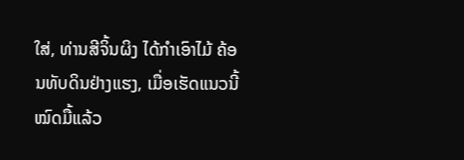ໃສ່, ທ່ານສີຈິ້ນຜິງ ໄດ້ກຳເອົາໄມ້ ຄ້ອນທັບດິນຢ່າງແຮງ, ເມື່ອເຮັດແນວນີ້ໝົດມື້ແລ້ວ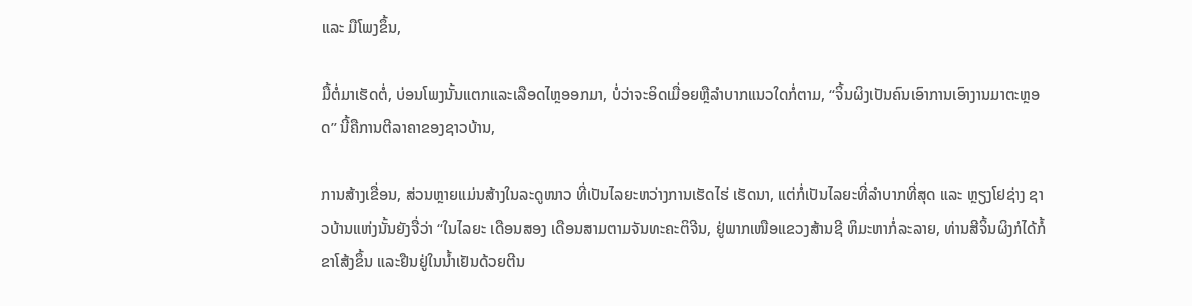ແລະ ມືໂພງຂຶ້ນ,

ມື້ຕໍ່ມາເຮັດຕໍ່, ບ່ອນໂພງນັ້ນແຕກແລະເລືອດໄຫຼອອກມາ, ບໍ່ວ່າຈະອິດເມື່ອຍຫຼືລຳບາກແນວໃດກໍ່ຕາມ, “ຈິ້ນຜິງເປັນຄົນເອົາການເອົາງານມາຕະຫຼອດ” ນີ້ຄືການຕີລາຄາຂອງຊາວບ້ານ,

ການສ້າງເຂື່ອນ, ສ່ວນຫຼາຍແມ່ນສ້າງໃນລະດູໜາວ ທີ່ເປັນໄລຍະຫວ່າງການເຮັດໄຮ່ ເຮັດນາ, ແຕ່ກໍ່ເປັນໄລຍະທີ່ລຳບາກທີ່ສຸດ ແລະ ຫຼຽງໂຢຊ່າງ ຊາວບ້ານແຫ່ງນັ້ນຍັງຈື່ວ່າ “ໃນໄລຍະ ເດືອນສອງ ເດືອນສາມຕາມຈັນທະຄະຕິຈີນ, ຢູ່ພາກເໜືອແຂວງສ້ານຊີ ຫິມະຫາກໍ່ລະລາຍ, ທ່ານສີຈິ້ນຜິງກໍໄດ້ກໍ້ຂາໂສ້ງຂຶ້ນ ແລະຢືນຢູ່ໃນນ້ຳເຢັນດ້ວຍຕີນ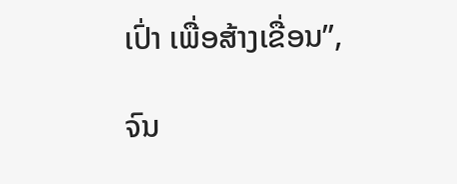ເປົ່າ ເພື່ອສ້າງເຂື່ອນ”,

ຈົນ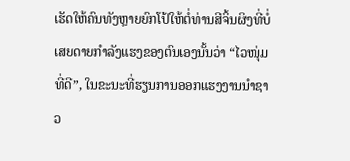ເຮັດໃຫ້ຄົນທັງຫຼາຍຍົກໂປ້ໃຫ້ຕໍ່ທ່ານສີຈິ້ນຜິງທີ່ບໍ່ເສຍດາຍກຳລັງແຮງຂອງຕົນເອງນັ້ນວ່າ “ໄວໜຸ່ມທີ່ດີ”, ໃນຂະນະທີ່ຮຽນການອອກແຮງງານນຳຊາວ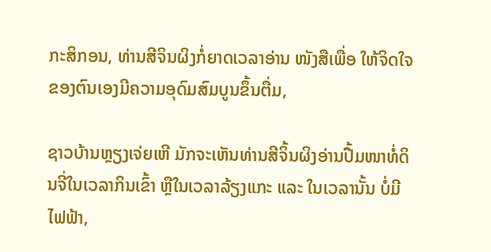ກະສິກອນ, ທ່ານສີຈິນຜິງກໍ່ຍາດເວລາອ່ານ ໜັງສືເພື່ອ ໃຫ້ຈິດໃຈຂອງຕົນເອງມີຄວາມອຸດົມສົມບູນຂຶ້ນຕື່ມ,

ຊາວບ້ານຫຼຽງເຈ່ຍເຫີ ມັກຈະເຫັນທ່ານສີຈິ້ນຜິງອ່ານປື້ມໜາທໍ່ດິນຈີ່ໃນເວລາກິນເຂົ້າ ຫຼືໃນເວລາລ້ຽງແກະ ແລະ ໃນເວລານັ້ນ ບໍ່ມີໄຟຟ້າ,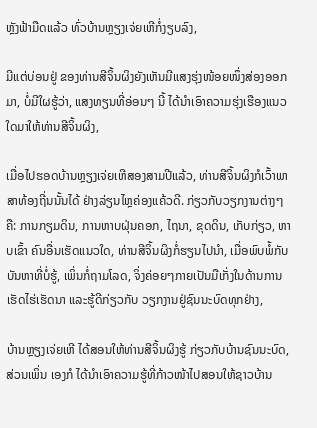ຫຼັງຟ້າມືດແລ້ວ ທົ່ວບ້ານຫຼຽງເຈ່ຍເຫີກໍ່ງຽບລົງ,

ມີແຕ່ບ່ອນຢູ່ ຂອງທ່ານສີຈິ້ນຜິງຍັງເຫັນມີແສງຮຸ່ງໜ້ອຍໜຶ່ງສ່ອງອອກມາ, ບໍ່ມີໃຜຮູ້ວ່າ, ແສງທຽນທີ່ອ່ອນໆ ນີ້ ໄດ້ນຳເອົາຄວາມຮຸ່ງເຮືອງແນວໃດມາໃຫ້ທ່ານສີຈິ້ນຜິງ,

ເມື່ອໄປຮອດບ້ານຫຼຽງເຈ່ຍເຫີສອງສາມປີແລ້ວ, ທ່ານສີຈິ້ນຜິງກໍເວົ້າພາສາທ້ອງຖີ່ນນັ້ນໄດ້ ຢ່າງລ່ຽນໄຫຼຄ່ອງແຄ້ວດີ. ກ່ຽວກັບວຽກງານຕ່າງໆຄື: ການກຽມດິນ, ການຫາບຝຸ່ນຄອກ, ໄຖນາ, ຂຸດດິນ, ເກັບກ່ຽວ, ຫາບເຂົ້າ ຄົນອື່ນເຮັດແນວໃດ, ທ່ານສີຈິ້ນຜິງກໍ່ຮຽນໄປນຳ, ເມື່ອພົບພໍ້ກັບບັນຫາທີ່ບໍ່ຮູ້, ເພິ່ນກໍ່ຖາມໂລດ, ຈິ່ງຄ່ອຍໆກາຍເປັນມືເກັ່ງໃນດ້ານການເຮັດໄຮ່ເຮັດນາ ແລະຮູ້ດີກ່ຽວກັບ ວຽກງານຢູ່ຊົນນະບົດທຸກຢ່າງ,

ບ້ານຫຼຽງເຈ່ຍເຫີ ໄດ້ສອນໃຫ້ທ່ານສີຈິ້ນຜິງຮູ້ ກ່ຽວກັບບ້ານຊົນນະບົດ, ສ່ວນເພິ່ນ ເອງກໍ ໄດ້ນຳເອົາຄວາມຮູ້ທີ່ກ້າວໜ້າໄປສອນໃຫ້ຊາວບ້ານ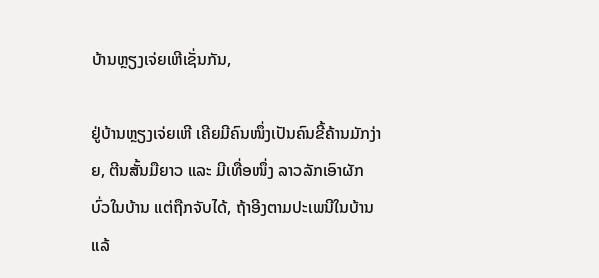ບ້ານຫຼຽງເຈ່ຍເຫີເຊັ່ນກັນ,

ຢູ່ບ້ານຫຼຽງເຈ່ຍເຫີ ເຄີຍມີຄົນໜຶ່ງເປັນຄົນຂີ້ຄ້ານມັກງ່າຍ, ຕີນສັ້ນມືຍາວ ແລະ ມີເທື່ອໜຶ່ງ ລາວລັກເອົາຜັກບົ່ວໃນບ້ານ ແຕ່ຖືກຈັບໄດ້, ຖ້າອີງຕາມປະເພນີໃນບ້ານແລ້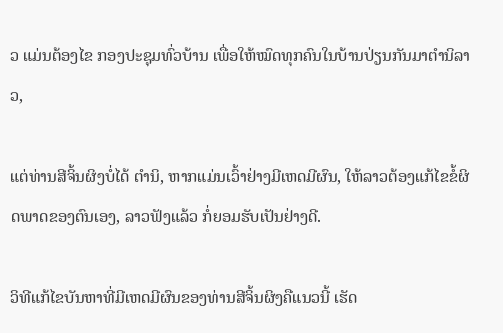ວ ແມ່ນຕ້ອງໄຂ ກອງປະຊຸມທົ່ວບ້ານ ເພື່ອໃຫ້ໝົດທຸກຄົນໃນບ້ານປ່ຽນກັນມາຕຳນິລາວ,

ແຕ່ທ່ານສີຈິ້ນຜິງບໍ່ໄດ້ ຕຳນິ, ຫາກແມ່ນເວົ້າຢ່າງມີເຫດມີຜົນ, ໃຫ້ລາວຕ້ອງແກ້ໄຂຂໍ້ຜິດພາດຂອງຕົນເອງ, ລາວຟັງແລ້ວ ກໍ່ຍອມຮັບເປັນຢ່າງດີ.

ວິທີແກ້ໄຂບັນຫາທີ່ມີເຫດມີຜົນຂອງທ່ານສີຈິ້ນຜິງຄືແນວນີ້ ເຮັດ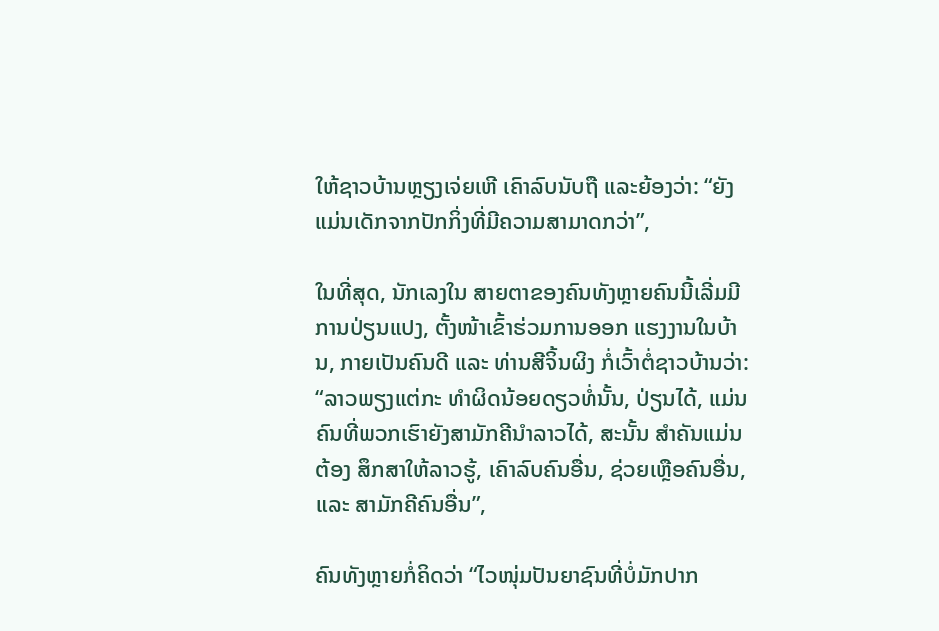ໃຫ້ຊາວບ້ານຫຼຽງເຈ່ຍເຫີ ເຄົາລົບນັບຖື ແລະຍ້ອງວ່າ: “ຍັງແມ່ນເດັກຈາກປັກກິ່ງທີ່ມີຄວາມສາມາດກວ່າ”,

ໃນທີ່ສຸດ, ນັກເລງໃນ ສາຍຕາຂອງຄົນທັງຫຼາຍຄົນນີ້ເລີ່ມມີການປ່ຽນແປງ, ຕັ້ງໜ້າເຂົ້າຮ່ວມການອອກ ແຮງງານໃນບ້ານ, ກາຍເປັນຄົນດີ ແລະ ທ່ານສີຈິ້ນຜິງ ກໍ່ເວົ້າຕໍ່ຊາວບ້ານວ່າ: “ລາວພຽງແຕ່ກະ ທຳຜິດນ້ອຍດຽວທໍ່ນັ້ນ, ປ່ຽນໄດ້, ແມ່ນຄົນທີ່ພວກເຮົາຍັງສາມັກຄີນຳລາວໄດ້, ສະນັ້ນ ສຳຄັນແມ່ນຕ້ອງ ສຶກສາໃຫ້ລາວຮູ້, ເຄົາລົບຄົນອື່ນ, ຊ່ວຍເຫຼືອຄົນອື່ນ, ແລະ ສາມັກຄີຄົນອື່ນ”,

ຄົນທັງຫຼາຍກໍ່ຄິດວ່າ “ໄວໜຸ່ມປັນຍາຊົນທີ່ບໍ່ມັກປາກ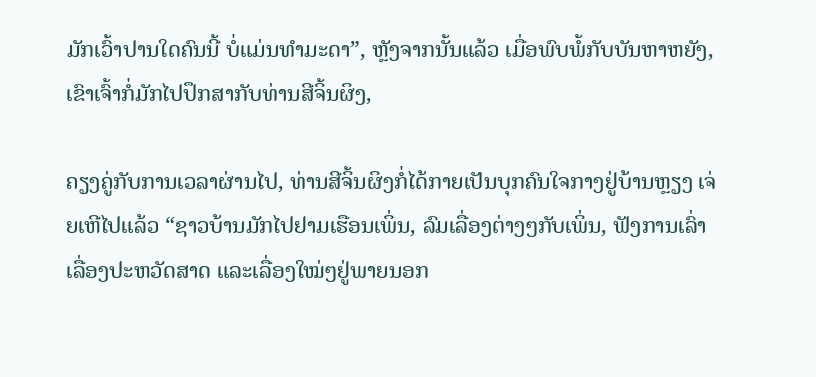ມັກເວົ້າປານໃດຄົນນີ້ ບໍ່ແມ່ນທຳມະດາ”, ຫຼັງຈາກນັ້ນແລ້ວ ເມື່ອພົບພໍ້ກັບບັນຫາຫຍັງ, ເຂົາເຈົ້າກໍ່ມັກໄປປຶກສາກັບທ່ານສີຈິ້ນຜິງ,

ຄຽງຄູ່ກັບການເວລາຜ່ານໄປ, ທ່ານສີຈິ້ນຜິງກໍ່ໄດ້ກາຍເປັນບຸກຄົນໃຈກາງຢູ່ບ້ານຫຼຽງ ເຈ່ຍເຫີໄປແລ້ວ “ຊາວບ້ານມັກໄປຢາມເຮືອນເພິ່ນ, ລົມເລື່ອງຕ່າງໆກັບເພິ່ນ, ຟັງການເລົ່າ ເລື່ອງປະຫວັດສາດ ແລະເລື່ອງໃໝ່ໆຢູ່ພາຍນອກ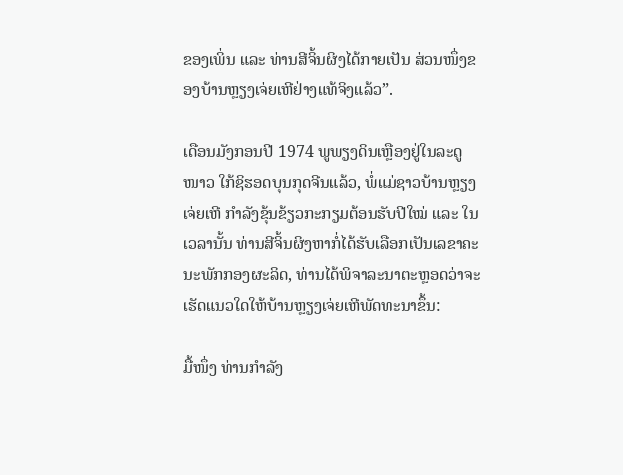ຂອງເພິ່ນ ແລະ ທ່ານສີຈິ້ນຜິງໄດ້ກາຍເປັນ ສ່ວນໜຶ່ງຂອງບ້ານຫຼຽງເຈ່ຍເຫີຢ່າງແທ້ຈິງແລ້ວ”.

ເດືອນມັງກອນປີ 1974 ພູພຽງດິນເຫຼືອງຢູ່ໃນລະດູໜາວ ໃກ້ຊິຮອດບຸນກຸດຈີນແລ້ວ, ພໍ່ແມ່ຊາວບ້ານຫຼຽງເຈ່ຍເຫີ ກຳລັງຂຸ້ນຂ້ຽວກະກຽມຕ້ອນຮັບປີໃໝ່ ແລະ ໃນເວລານັ້ນ ທ່ານສີຈິ້ນຜິງຫາກໍ່ໄດ້ຮັບເລືອກເປັນເລຂາຄະນະພັກກອງຜະລິດ, ທ່ານໄດ້ພິຈາລະນາຕະຫຼອດວ່າຈະເຮັດແນວໃດໃຫ້ບ້ານຫຼຽງເຈ່ຍເຫີພັດທະນາຂຶ້ນ:

ມື້ໜຶ່ງ ທ່ານກຳລັງ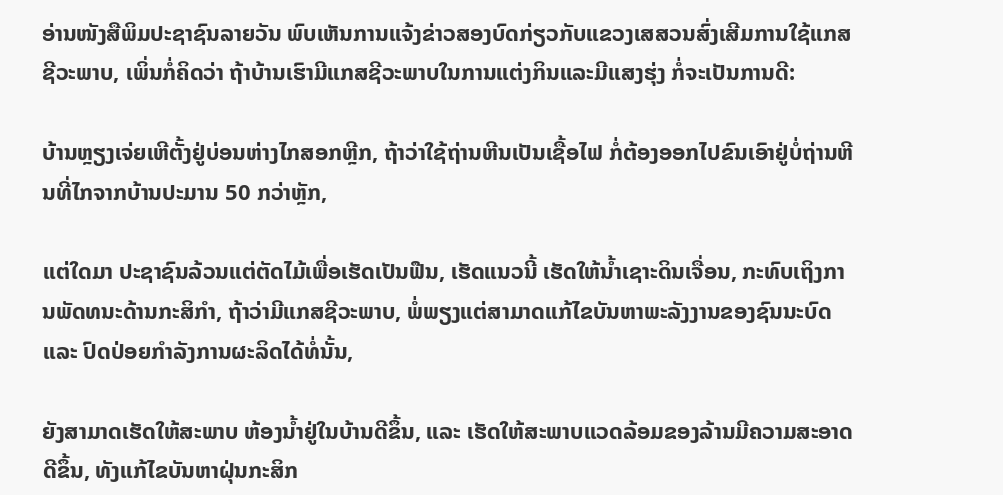ອ່ານໜັງສືພິມປະຊາຊົນລາຍວັນ ພົບເຫັນການແຈ້ງຂ່າວສອງບົດກ່ຽວກັບແຂວງເສສວນສົ່ງເສີມການໃຊ້ແກສຊີວະພາບ, ເພິ່ນກໍ່ຄິດວ່າ ຖ້າບ້ານເຮົາມີແກສຊີວະພາບໃນການແຕ່ງກິນແລະມີແສງຮຸ່ງ ກໍ່ຈະເປັນການດີ:

ບ້ານຫຼຽງເຈ່ຍເຫີຕັ້ງຢູ່ບ່ອນຫ່າງໄກສອກຫຼີກ, ຖ້າວ່າໃຊ້ຖ່ານຫີນເປັນເຊື້ອໄຟ ກໍ່ຕ້ອງອອກໄປຂົນເອົາຢູ່ບໍ່ຖ່ານຫີນທີ່ໄກຈາກບ້ານປະມານ 50 ກວ່າຫຼັກ,

ແຕ່ໃດມາ ປະຊາຊົນລ້ວນແຕ່ຕັດໄມ້ເພື່ອເຮັດເປັນຟືນ, ເຮັດແນວນີ້ ເຮັດໃຫ້ນ້ຳເຊາະດິນເຈື່ອນ, ກະທົບເຖິງການພັດທນະດ້ານກະສິກຳ, ຖ້າວ່າມີແກສຊີວະພາບ, ພໍ່ພຽງແຕ່ສາມາດແກ້ໄຂບັນຫາພະລັງງານຂອງຊົນນະບົດ ແລະ ປົດປ່ອຍກຳລັງການຜະລິດໄດ້ທໍ່ນັ້ນ,

ຍັງສາມາດເຮັດໃຫ້ສະພາບ ຫ້ອງນ້ຳຢູ່ໃນບ້ານດີຂຶ້ນ, ແລະ ເຮັດໃຫ້ສະພາບແວດລ້ອມຂອງລ້ານມີຄວາມສະອາດດີຂຶ້ນ, ທັງແກ້ໄຂບັນຫາຝຸ່ນກະສິກ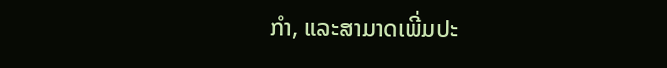ກຳ, ແລະສາມາດເພີ່ມປະ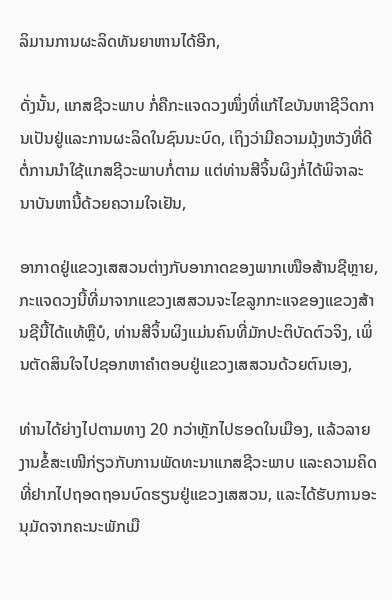ລິມານການຜະລິດທັນຍາຫານໄດ້ອີກ,

ດັ່ງນັ້ນ, ແກສຊີວະພາບ ກໍ່ຄືກະແຈດວງໜຶ່ງທີ່ແກ້ໄຂບັນຫາຊີວິດການເປັນຢູ່ແລະການຜະລິດໃນຊົນນະບົດ, ເຖິງວ່າມີຄວາມມຸ້ງຫວັງທີ່ດີຕໍ່ການນຳໃຊ້ແກສຊີວະພາບກໍ່ຕາມ ແຕ່ທ່ານສີຈິ້ນຜິງກໍ່ໄດ້ພິຈາລະນາບັນຫານີ້ດ້ວຍຄວາມໃຈເຢັນ,

ອາກາດຢູ່ແຂວງເສສວນຕ່າງກັບອາກາດຂອງພາກເໜືອສ້ານຊີຫຼາຍ, ກະແຈດວງນີ້ທີ່ມາຈາກແຂວງເສສວນຈະໄຂລູກກະແຈຂອງແຂວງສ້ານຊີນີ້ໄດ້ແທ້ຫຼືບໍ, ທ່ານສີຈິ້ນຜິງແມ່ນຄົນທີ່ມັກປະຕິບັດຕົວຈິງ, ເພິ່ນຕັດສິນໃຈໄປຊອກຫາຄຳຕອບຢູ່ແຂວງເສສວນດ້ວຍຕົນເອງ,

ທ່ານໄດ້ຍ່າງໄປຕາມທາງ 20 ກວ່າຫຼັກໄປຮອດໃນເມືອງ, ແລ້ວລາຍງານຂໍ້ສະເໜີກ່ຽວກັບການພັດທະນາແກສຊີວະພາບ ແລະຄວາມຄິດທີ່ຢາກໄປຖອດຖອນບົດຮຽນຢູ່ແຂວງເສສວນ, ແລະໄດ້ຮັບການອະນຸມັດຈາກຄະນະພັກເມື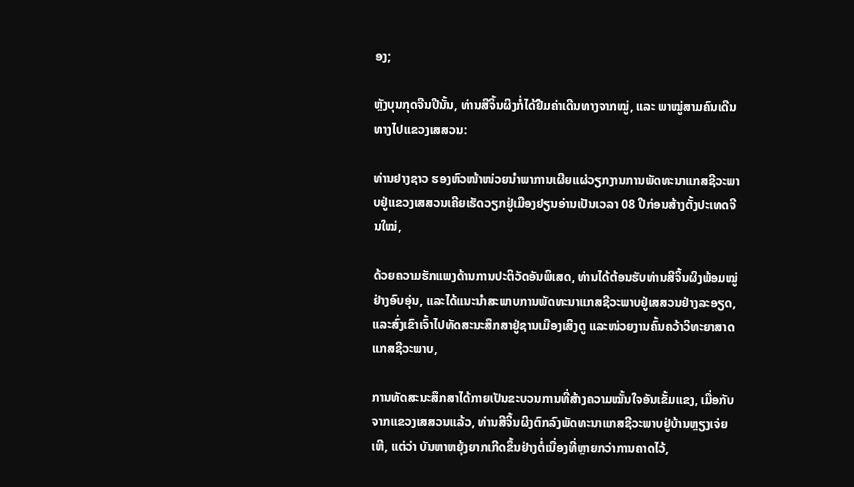ອງ;

ຫຼັງບຸນກຸດຈີນປີນັ້ນ, ທ່ານສີຈິ້ນຜິງກໍ່ໄດ້ຢືມຄ່າເດີນທາງຈາກໝູ່, ແລະ ພາໝູ່ສາມຄົນເດີນທາງໄປແຂວງເສສວນ:

ທ່ານຢາງຊາວ ຮອງຫົວໜ້າໜ່ວຍນຳພາການເຜີຍແຜ່ວຽກງານການພັດທະນາແກສຊີວະພາບຢູ່ແຂວງເສສວນເຄີຍເຮັດວຽກຢູ່ເມືອງຢຽນອ່ານເປັນເວລາ 08 ປີກ່ອນສ້າງຕັ້ງປະເທດຈີນໃໝ່,

ດ້ວຍຄວາມຮັກແພງດ້ານການປະຕິວັດອັນພິເສດ, ທ່ານໄດ້ຕ້ອນຮັບທ່ານສີຈິ້ນຜິງພ້ອມໝູ່ຢ່າງອົບອຸ່ນ, ແລະໄດ້ແນະນຳສະພາບການພັດທະນາແກສຊີວະພາບຢູ່ເສສວນຢ່າງລະອຽດ, ແລະສົ່ງເຂົາເຈົ້າໄປທັດສະນະສຶກສາຢູ່ຊານເມືອງເສິງຕູ ແລະໜ່ວຍງານຄົ້ນຄວ້າວິທະຍາສາດ ແກສຊີວະພາບ,

ການທັດສະນະສຶກສາໄດ້ກາຍເປັນຂະບວນການທີ່ສ້າງຄວາມໝັ້ນໃຈອັນເຂັ້ມແຂງ, ເມື່ອກັບຈາກແຂວງເສສວນແລ້ວ, ທ່ານສີຈິ້ນຜິງຕົກລົງພັດທະນາແກສຊີວະພາບຢູ່ບ້ານຫຼຽງເຈ່ຍເຫີ, ແຕ່ວ່າ ບັນຫາຫຍຸ້ງຍາກເກີດຂຶ້ນຢ່າງຕໍ່ເນື່ອງທີ່ຫຼາຍກວ່າການຄາດໄວ້,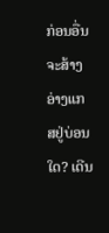ກ່ອນອື່ນ ຈະສ້າງອ່າງແກສຢູ່ບ່ອນໃດ? ເດີນ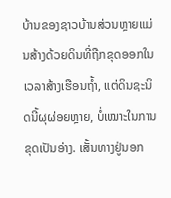ບ້ານຂອງຊາວບ້ານສ່ວນຫຼາຍແມ່ນສ້າງດ້ວຍດິນທີ່ຖືກຂຸດອອກໃນເວລາສ້າງເຮືອນຖ້ຳ, ແຕ່ດິນຊະນິດນີ້ຜຸຜ່ອຍຫຼາຍ, ບໍ່ເໝາະໃນການຂຸດເປັນອ່າງ. ເສັ້ນທາງຢູ່ນອກ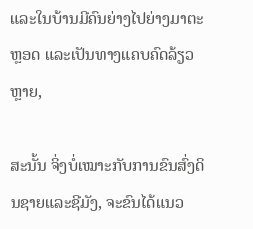ແລະໃນບ້ານມີຄົນຍ່າງໄປຍ່າງມາຕະຫຼອດ ແລະເປັນທາງແຄບຄົດລ້ຽວຫຼາຍ,

ສະນັ້ນ ຈິ່ງບໍ່ເໝາະກັບການຂົນສົ່ງດິນຊາຍແລະຊີມັງ, ຈະຂົນໄດ້ແນວ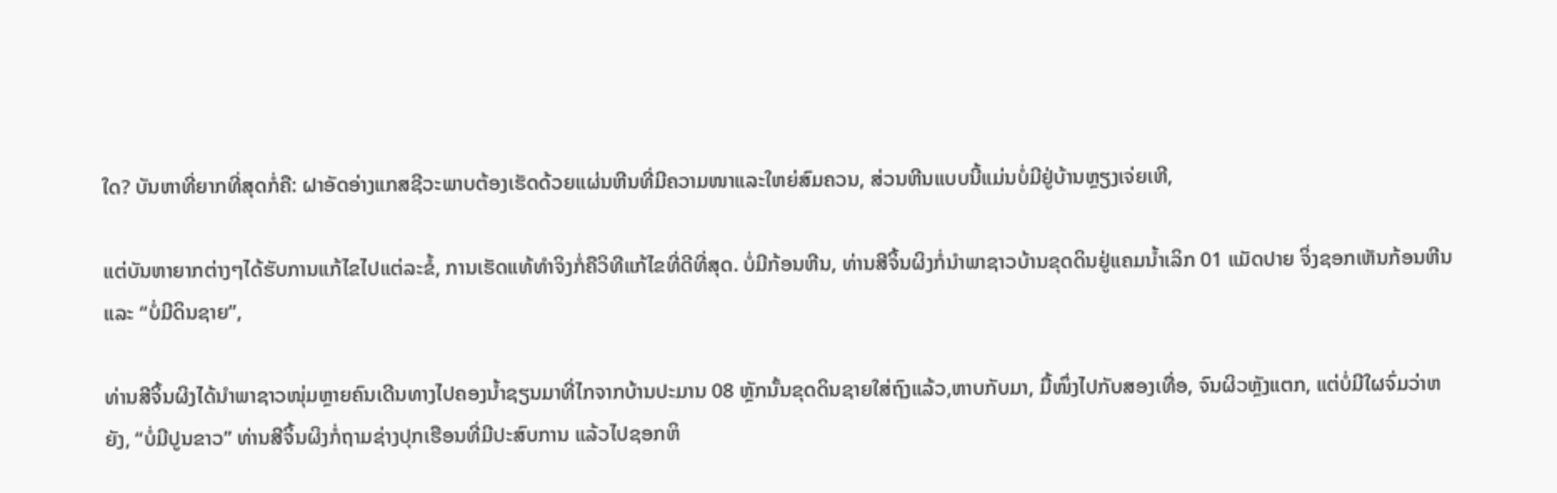ໃດ? ບັນຫາທີ່ຍາກທີ່ສຸດກໍ່ຄື: ຝາອັດອ່າງແກສຊີວະພາບຕ້ອງເຮັດດ້ວຍແຜ່ນຫີນທີ່ມີຄວາມໜາແລະໃຫຍ່ສົມຄວນ, ສ່ວນຫີນແບບນີ້ແມ່ນບໍ່ມີຢູ່ບ້ານຫຼຽງເຈ່ຍເຫີ,

ແຕ່ບັນຫາຍາກຕ່າງໆໄດ້ຮັບການແກ້ໄຂໄປແຕ່ລະຂໍ້, ການເຮັດແທ້ທຳຈິງກໍ່ຄືວິທີແກ້ໄຂທີ່ດີທີ່ສຸດ. ບໍ່ມີກ້ອນຫີນ, ທ່ານສີຈິ້ນຜິງກໍ່ນຳພາຊາວບ້ານຂຸດດິນຢູ່ແຄມນ້ຳເລິກ 01 ແມັດປາຍ ຈິ່ງຊອກເຫັນກ້ອນຫີນ ແລະ “ບໍ່ມີດິນຊາຍ”,

ທ່ານສີຈິ້ນຜິງໄດ້ນຳພາຊາວໜຸ່ມຫຼາຍຄົນເດີນທາງໄປຄອງນ້ຳຊຽນມາທີ່ໄກຈາກບ້ານປະມານ 08 ຫຼັກນັ້ນຂຸດດິນຊາຍໃສ່ຖົງແລ້ວ,ຫາບກັບມາ, ມື້ໜຶ່ງໄປກັບສອງເທື່ອ, ຈົນຜິວຫຼັງແຕກ, ແຕ່ບໍ່ມີໃຜຈົ່ມວ່າຫຍັງ, “ບໍ່ມີປູນຂາວ” ທ່ານສີຈິ້ນຜິງກໍ່ຖາມຊ່າງປຸກເຮືອນທີ່ມີປະສົບການ ແລ້ວໄປຊອກຫິ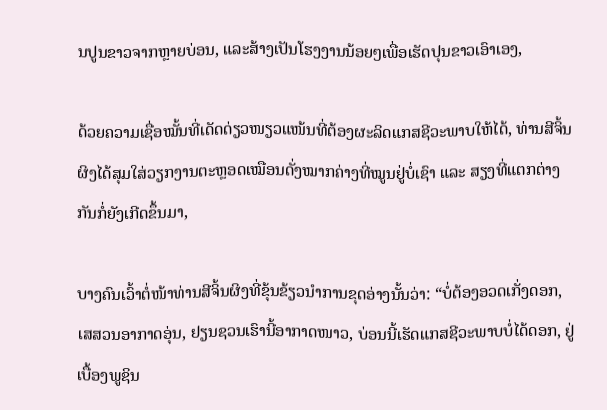ນປູນຂາວຈາກຫຼາຍບ່ອນ, ແລະສ້າງເປັນໂຮງງານນ້ອຍໆເພື່ອເຮັດປຸນຂາວເອົາເອງ,

ດ້ວຍຄວາມເຊື່ອໝັ້ນທີ່ເດັດດ່ຽວໜຽວແໜ້ນທີ່ຕ້ອງຜະລິດແກສຊີວະພາບໃຫ້ໄດ້, ທ່ານສີຈິ້ນຜິງໄດ້ສຸມໃສ່ວຽກງານຕະຫຼອດເໝືອນດັ່ງໝາກຄ່າງທີ່ໝູນຢູ່ບໍ່ເຊົາ ແລະ ສຽງທີ່ແຕກຕ່າງກັນກໍ່ຍັງເກີດຂຶ້ນມາ,

ບາງຄົນເວົ້າຕໍ່ໜ້າທ່ານສີຈິ້ນຜິງທີ່ຂຸ້ນຂ້ຽວນຳການຂຸດອ່າງນັ້ນວ່າ: “ບໍ່ຕ້ອງອວດເກັ່ງດອກ, ເສສວນອາກາດອຸ່ນ, ຢຽນຊວນເຮົານີ້ອາກາດໜາວ, ບ່ອນນີ້ເຮັດແກສຊີວະພາບບໍ່ໄດ້ດອກ, ຢູ່ເບື້ອງພູຊິນ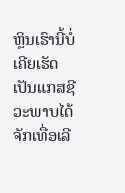ຫຼິນເຮົານີ້ບໍ່ເຄີຍເຮັດເປັນແກສຊີວະພາບໄດ້ຈັກເທື່ອເລີ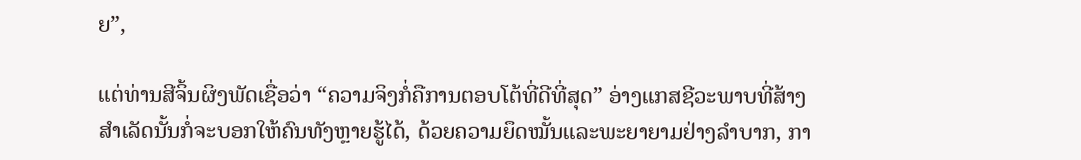ຍ”,

ແຕ່ທ່ານສີຈິ້ນຜິງພັດເຊື່ອວ່າ “ຄວາມຈິງກໍ່ຄືການຕອບໂຕ້ທີ່ດີທີ່ສຸດ” ອ່າງແກສຊີວະພາບທີ່ສ້າງສຳເລັດນັ້ນກໍ່ຈະບອກໃຫ້ຄົນທັງຫຼາຍຮູ້ໄດ້, ດ້ວຍຄວາມຍຶດໝັ້ນແລະພະຍາຍາມຢ່າງລຳບາກ, ກາ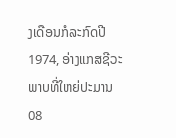ງເດືອນກໍລະກົດປີ 1974, ອ່າງແກສຊີວະພາບທີ່ໃຫຍ່ປະມານ 08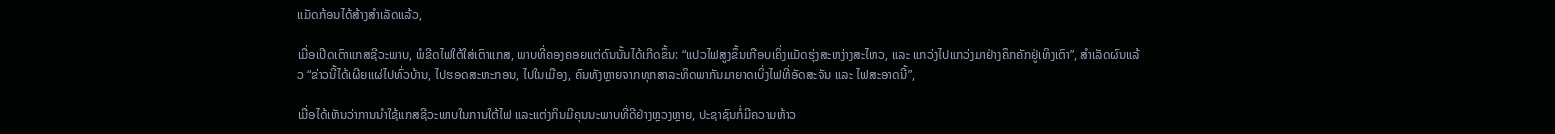ແມັດກ້ອນໄດ້ສ້າງສຳເລັດແລ້ວ,

ເມື່ອເປີດເຕົາແກສຊີວະພາບ, ພໍຂີດໄຟໃຕ້ໃສ່ເຕົາແກສ, ພາບທີ່ຄອງຄອຍແຕ່ດົນນັ້ນໄດ້ເກີດຂຶ້ນ: “ແປວໄຟສູງຂຶ້ນເກືອບເຄິ່ງແມັດຮຸ່ງສະຫງ່າງສະໄຫວ, ແລະ ແກວ່ງໄປແກວ່ງມາຢ່າງຄຶກຄັກຢູ່ເທິງເຕົາ”, ສຳເລັດຜົນແລ້ວ “ຂ່າວນີ້ໄດ້ເຜີຍແຜ່ໄປທົ່ວບ້ານ, ໄປຮອດສະຫະກອນ, ໄປໃນເມືອງ, ຄົນທັງຫຼາຍຈາກທຸກສາລະທິດພາກັນມາຍາດເບິ່ງໄຟທີ່ອັດສະຈັນ ແລະ ໄຟສະອາດນີ້”,

ເມື່ອໄດ້ເຫັນວ່າການນຳໃຊ້ແກສຊີວະພາບໃນການໃຕ້ໄຟ ແລະແຕ່ງກິນມີຄຸນນະພາບທີ່ດີຢ່າງຫຼວງຫຼາຍ, ປະຊາຊົນກໍ່ມີຄວາມຫ້າວ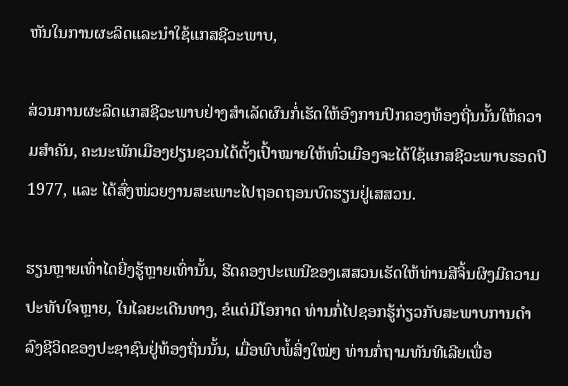ຫັນໃນການຜະລິດແລະນຳໃຊ້ແກສຊີວະພາບ,

ສ່ວນການຜະລິດແກສຊີວະພາບຢ່າງສຳເລັດຜົນກໍ່ເຮັດໃຫ້ອົງການປົກຄອງທ້ອງຖີ່ນນັ້ນໃຫ້ຄວາມສຳຄັນ, ຄະນະພັກເມືອງຢຽນຊວນໄດ້ຕັ້ງເປົ້າໝາຍໃຫ້ທົ່ວເມືອງຈະໄດ້ໃຊ້ແກສຊີວະພາບຮອດປີ 1977, ແລະ ໄດ້ສົ່ງໜ່ວຍງານສະເພາະໄປຖອດຖອນບົດຮຽນຢູ່ເສສວນ.

ຮຽນຫຼາຍເທົ່າໄດຍີ່ງຮູ້ຫຼາຍເທົ່ານັ້ນ, ຮີດຄອງປະເພນີຂອງເສສວນເຮັດໃຫ້ທ່ານສີຈິ້ນຜິງມີຄວາມປະທັບໃຈຫຼາຍ, ໃນໄລຍະເດີນທາງ, ຂໍແຕ່ມີໂອກາດ ທ່ານກໍ່ໄປຊອກຮູ້ກ່ຽວກັບສະພາບການດຳລົງຊີວິດຂອງປະຊາຊົນຢູ່ທ້ອງຖິ່ນນັ້ນ, ເມື່ອພົບພໍ້ສິ່ງໃໝ່ໆ ທ່ານກໍ່ຖາມທັນທີເລີຍເພື່ອ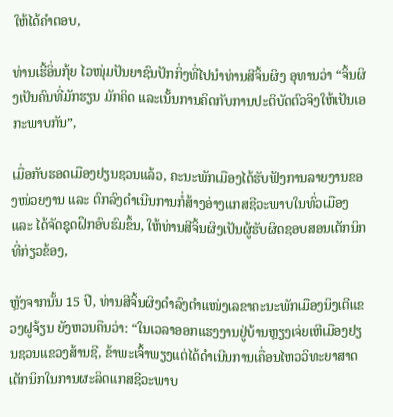ໃຫ້ໄດ້ຄຳຕອບ,

ທ່ານເຮີ້ອິ່ນກຸ້ຍ ໄວໜຸ່ມປັນຍາຊົນປັກກິ່ງທີ່ໄປນຳທ່ານສີຈິ້ນຜິງ ອຸທານວ່າ “ຈິ້ນຜິງເປັນຄົນທີ່ມັກຮຽນ ມັກຄິດ ແລະເນັ້ນການຄິດກັບການປະຕິບັດຕົວຈິງໃຫ້ເປັນເອກະພາບກັນ”,

ເມື່ອກັບຮອດເມືອງຢຽນຊວນແລ້ວ, ຄະນະພັກເມືອງໄດ້ຮັບຟັງການລາຍງານຂອງໜ່ວຍງານ ແລະ ຕົກລົງດຳເນີນການກໍ່ສ້າງອ່າງແກສຊີວະພາບໃນທົ່ວເມືອງ ແລະ ໄດ້ຈັດຊຸດຝຶກອົບຮົມຂຶ້ນ, ໃຫ້ທ່ານສີຈິ້ນຜິງເປັນຜູ້ຮັບຜິດຊອບສອນເຕັກນິກທີ່ກ່ຽວຂ້ອງ,

ຫຼັງຈາກນັ້ນ 15 ປີ, ທ່ານສີຈິ້ນຜິງດຳລົງຕຳແໜ່ງເລຂາຄະນະພັກເມືອງນິງເຕີແຂວງຝູຈ້ຽນ ຍັງຫວນຄືນວ່າ: “ໃນເວລາອອກແຮງງານຢູ່ບ້ານຫຼຽງເຈ່ຍເຫີເມືອງຢຽນຊວນແຂວງສ້ານຊີ, ຂ້າພະເຈົ້າພຽງແຕ່ໄດ້ດຳເນີນການເຄື່ອນໄຫວວິທະຍາສາດເຕັກນິກໃນການຜະລິດແກສຊີວະພາບ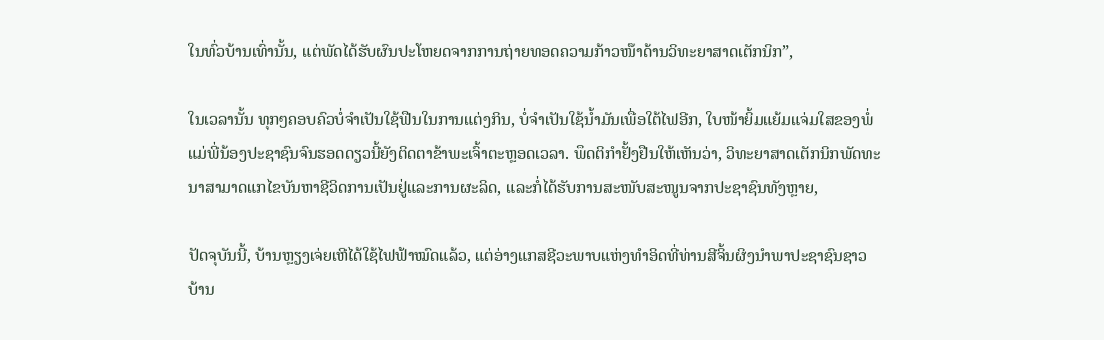ໃນທົ່ວບ້ານເທົ່ານັ້ນ, ແຕ່ພັດໄດ້ຮັບຜົນປະໂຫຍດຈາກການຖ່າຍທອດຄວາມກ້າວໜ໊າດ້ານວິທະຍາສາດເຕັກນິກ”,

ໃນເວລານັ້ນ ທຸກໆຄອບຄົວບໍ່ຈຳເປັນໃຊ້ຟືນໃນການແຕ່ງກິນ, ບໍ່ຈຳເປັນໃຊ້ນ້ຳມັນເພື່ອໃຕ້ໄຟອີກ, ໃບໜ້າຍິ້ມແຍ້ມແຈ່ມໃສຂອງພໍ່ແມ່ພີ່ນ້ອງປະຊາຊົນຈົນຮອດດຽວນີ້ຍັງຕິດຕາຂ້າພະເຈົ້າຕະຫຼອດເວລາ. ພຶດຕິກຳຢັ້ງຢືນໃຫ້ເຫັນວ່າ, ວິທະຍາສາດເຕັກນິກພັດທະນາສາມາດແກໄຂບັນຫາຊີວິດການເປັນຢູ່ແລະການຜະລິດ, ແລະກໍ່ໄດ້ຮັບການສະໜັບສະໜູນຈາກປະຊາຊົນທັງຫຼາຍ,

ປັດຈຸບັນນີ້, ບ້ານຫຼຽງເຈ່ຍເຫີໄດ້ໃຊ້ໄຟຟ້າໝົດແລ້ວ, ແຕ່ອ່າງແກສຊີວະພາບແຫ່ງທຳອິດທີ່ທ່ານສີຈິ້ນຜິງນຳພາປະຊາຊົນຊາວບ້ານ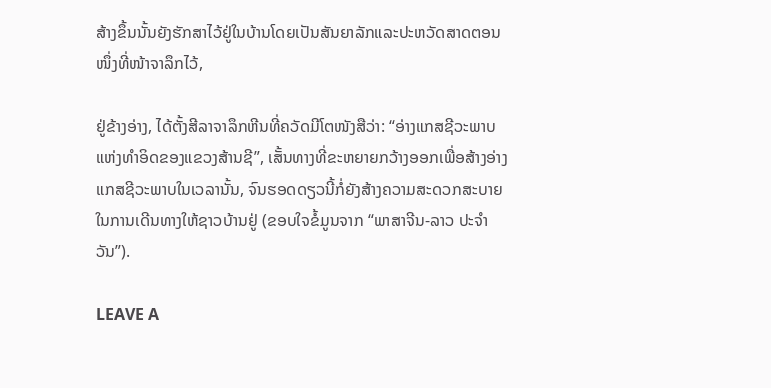ສ້າງຂຶ້ນນັ້ນຍັງຮັກສາໄວ້ຢູ່ໃນບ້ານໂດຍເປັນສັນຍາລັກແລະປະຫວັດສາດຕອນໜຶ່ງທີ່ໜ້າຈາລຶກໄວ້,

ຢູ່ຂ້າງອ່າງ, ໄດ້ຕັ້ງສີລາຈາລຶກຫີນທີ່ຄວັດມີໂຕໜັງສືວ່າ: “ອ່າງແກສຊີວະພາບແຫ່ງທຳອິດຂອງແຂວງສ້ານຊີ”, ເສັ້ນທາງທີ່ຂະຫຍາຍກວ້າງອອກເພື່ອສ້າງອ່າງແກສຊີວະພາບໃນເວລານັ້ນ, ຈົນຮອດດຽວນີ້ກໍ່ຍັງສ້າງຄວາມສະດວກສະບາຍໃນການເດີນທາງໃຫ້ຊາວບ້ານຢູ່ (ຂອບໃຈຂໍ້ມູນຈາກ “ພາສາຈີນ-ລາວ ປະຈຳວັນ”).

LEAVE A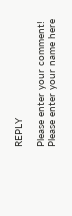REPLY

Please enter your comment!
Please enter your name here